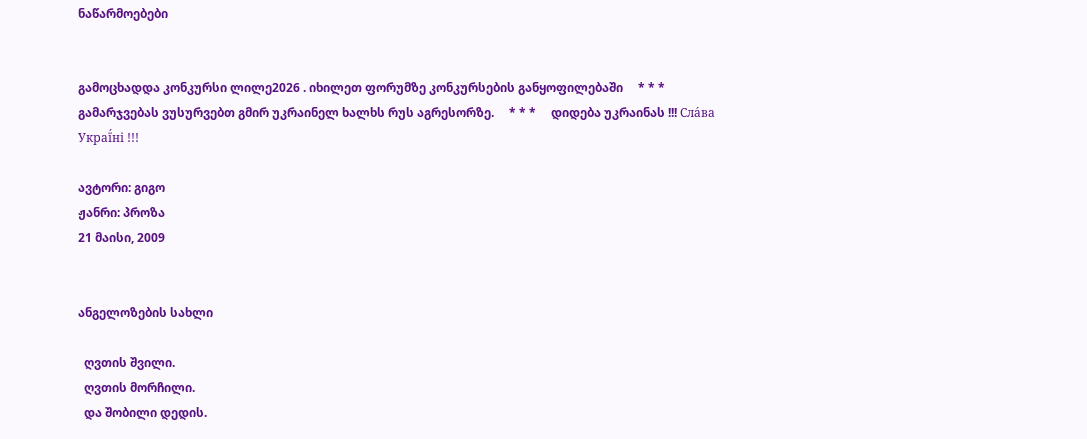ნაწარმოებები


გამოცხადდა კონკურსი ლილე2026 . იხილეთ ფორუმზე კონკურსების განყოფილებაში     * * *     გამარჯვებას ვუსურვებთ გმირ უკრაინელ ხალხს რუს აგრესორზე.     * * *     დიდება უკრაინას !!! Сла́ва Украї́ні !!!

ავტორი: გიგო
ჟანრი: პროზა
21 მაისი, 2009


ანგელოზების სახლი

  ღვთის შვილი.
  ღვთის მორჩილი.
  და შობილი დედის.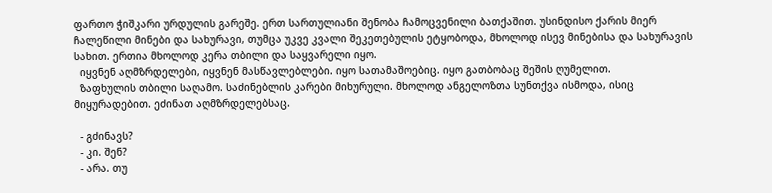ფართო ჭიშკარი ურდულის გარეშე. ერთ სართულიანი შენობა ჩამოცვენილი ბათქაშით. უსინდისო ქარის მიერ ჩალეწილი მინები და სახურავი, თუმცა უკვე კვალი შეკეთებულის ეტყობოდა, მხოლოდ ისევ მინებისა და სახურავის სახით. ერთია მხოლოდ კერა თბილი და საყვარელი იყო.
  იყვნენ აღმზრდელები, იყვნენ მასწავლებლები. იყო სათამაშოებიც. იყო გათბობაც შეშის ღუმელით.
  ზაფხულის თბილი საღამო. საძინებლის კარები მიხურული. მხოლოდ ანგელოზთა სუნთქვა ისმოდა, ისიც მიყურადებით. ეძინათ აღმზრდელებსაც.

  - გძინავს?
  - კი. შენ?
  - არა. თუ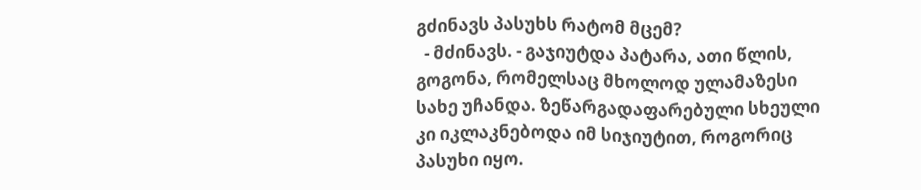გძინავს პასუხს რატომ მცემ?
  - მძინავს. - გაჯიუტდა პატარა, ათი წლის, გოგონა, რომელსაც მხოლოდ ულამაზესი სახე უჩანდა. ზეწარგადაფარებული სხეული კი იკლაკნებოდა იმ სიჯიუტით, როგორიც პასუხი იყო.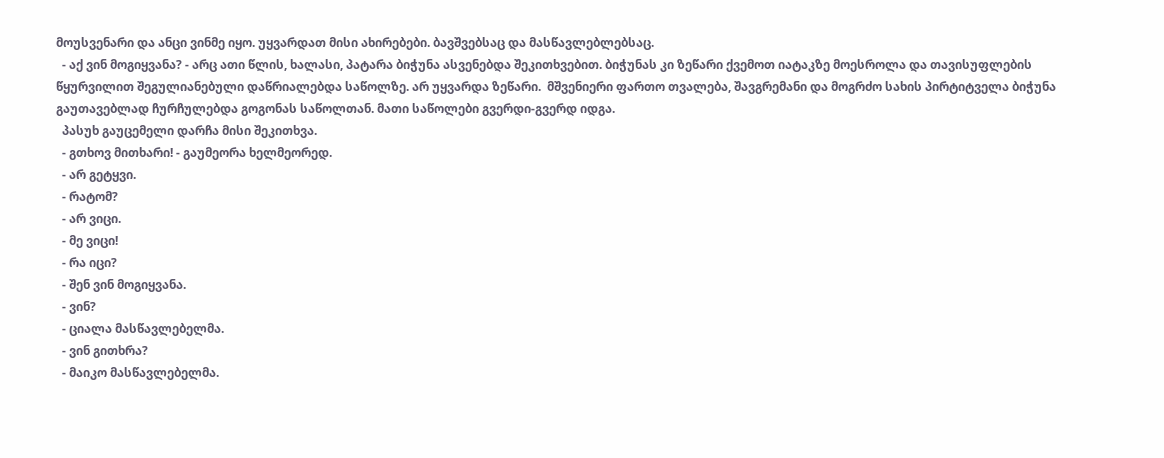მოუსვენარი და ანცი ვინმე იყო. უყვარდათ მისი ახირებები. ბავშვებსაც და მასწავლებლებსაც.
  - აქ ვინ მოგიყვანა? - არც ათი წლის, ხალასი, პატარა ბიჭუნა ასვენებდა შეკითხვებით. ბიჭუნას კი ზეწარი ქვემოთ იატაკზე მოესროლა და თავისუფლების წყურვილით შეგულიანებული დაწრიალებდა საწოლზე. არ უყვარდა ზეწარი.  მშვენიერი ფართო თვალება, შავგრემანი და მოგრძო სახის პირტიტველა ბიჭუნა გაუთავებლად ჩურჩულებდა გოგონას საწოლთან. მათი საწოლები გვერდი-გვერდ იდგა.
  პასუხ გაუცემელი დარჩა მისი შეკითხვა.
  - გთხოვ მითხარი! - გაუმეორა ხელმეორედ.
  - არ გეტყვი.
  - რატომ?
  - არ ვიცი.
  - მე ვიცი!
  - რა იცი?
  - შენ ვინ მოგიყვანა.
  - ვინ?
  - ციალა მასწავლებელმა.
  - ვინ გითხრა?
  - მაიკო მასწავლებელმა.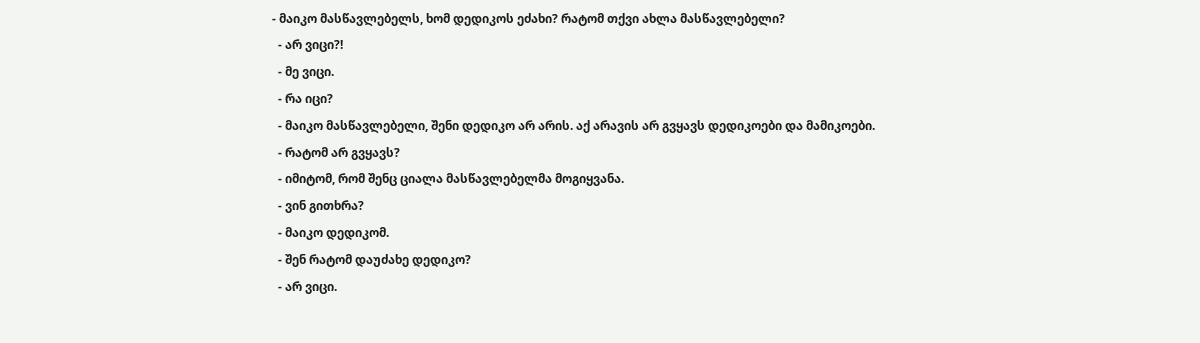- მაიკო მასწავლებელს, ხომ დედიკოს ეძახი? რატომ თქვი ახლა მასწავლებელი?
  - არ ვიცი?!
  - მე ვიცი.
  - რა იცი?
  - მაიკო მასწავლებელი, შენი დედიკო არ არის. აქ არავის არ გვყავს დედიკოები და მამიკოები.
  - რატომ არ გვყავს?
  - იმიტომ, რომ შენც ციალა მასწავლებელმა მოგიყვანა.
  - ვინ გითხრა?
  - მაიკო დედიკომ.
  - შენ რატომ დაუძახე დედიკო?
  - არ ვიცი.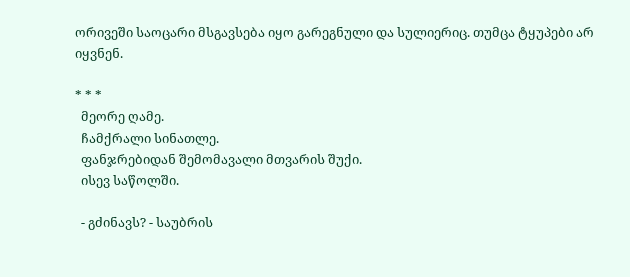ორივეში საოცარი მსგავსება იყო გარეგნული და სულიერიც. თუმცა ტყუპები არ იყვნენ.

* * *
  მეორე ღამე.
  ჩამქრალი სინათლე.
  ფანჯრებიდან შემომავალი მთვარის შუქი.
  ისევ საწოლში.

  - გძინავს? - საუბრის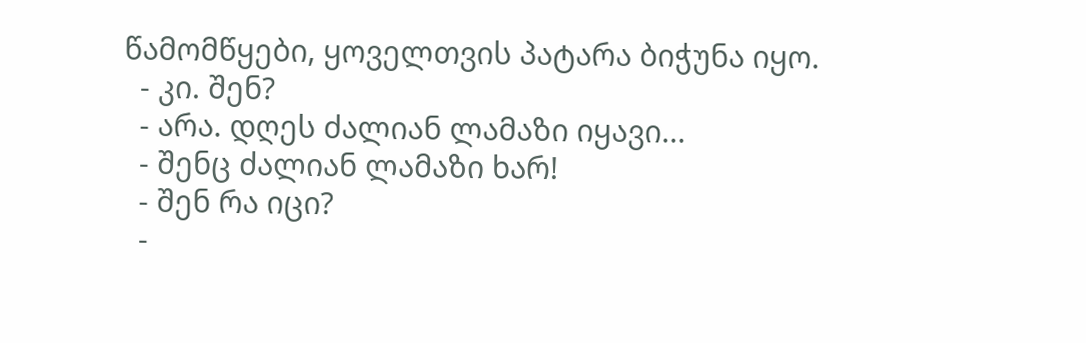წამომწყები, ყოველთვის პატარა ბიჭუნა იყო.
  - კი. შენ?
  - არა. დღეს ძალიან ლამაზი იყავი...
  - შენც ძალიან ლამაზი ხარ!
  - შენ რა იცი?
  -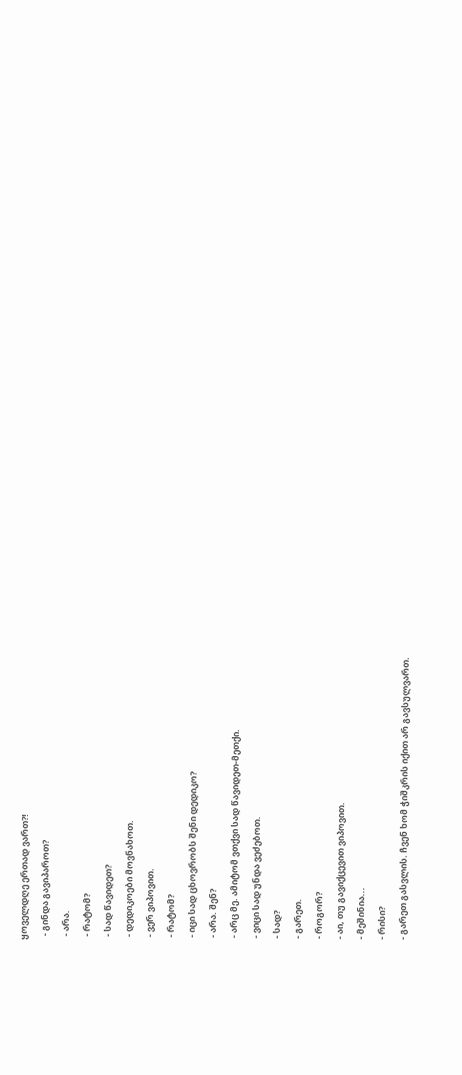ყოველდღე ერთად ვართ?!
  - გინდა გავიპაროთ?
  - არა.
  - რატომ?
  - სად წავიდეთ?
  - დედიკოები მოვნახოთ.
  - ვერ ვიპოვით.
  - რატომ?
  - იცი სად ცხოვრობს შენი დედიკო?
  - არა. შენ?
  - არც მე. ამიტომ ვთქვი სად წავიდეთ-მეთქი.
  - ვიცი სად უნდა ვეძებოთ.
  - სად?
  - გარეთ.
  - როგორ?
  - აი, თუ გავიქცევით ვიპოვით.
  - მეშინია...
  - რისი?
  - გარეთ გასვლის. ჩვენ ხომ ჭიშკრის იქით არ გავსულვართ.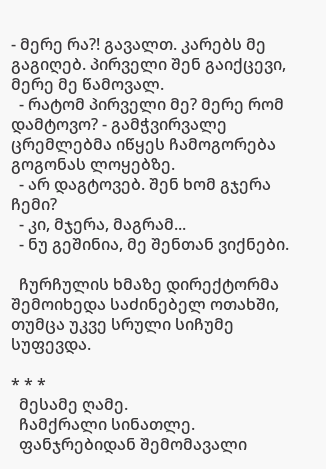- მერე რა?! გავალთ. კარებს მე გაგიღებ. პირველი შენ გაიქცევი, მერე მე წამოვალ.
  - რატომ პირველი მე? მერე რომ დამტოვო? - გამჭვირვალე ცრემლებმა იწყეს ჩამოგორება გოგონას ლოყებზე.
  - არ დაგტოვებ. შენ ხომ გჯერა ჩემი?
  - კი, მჯერა, მაგრამ...
  - ნუ გეშინია, მე შენთან ვიქნები.

  ჩურჩულის ხმაზე დირექტორმა შემოიხედა საძინებელ ოთახში, თუმცა უკვე სრული სიჩუმე სუფევდა.

* * *
  მესამე ღამე.
  ჩამქრალი სინათლე.
  ფანჯრებიდან შემომავალი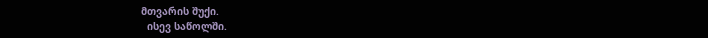მთვარის შუქი.
  ისევ საწოლში.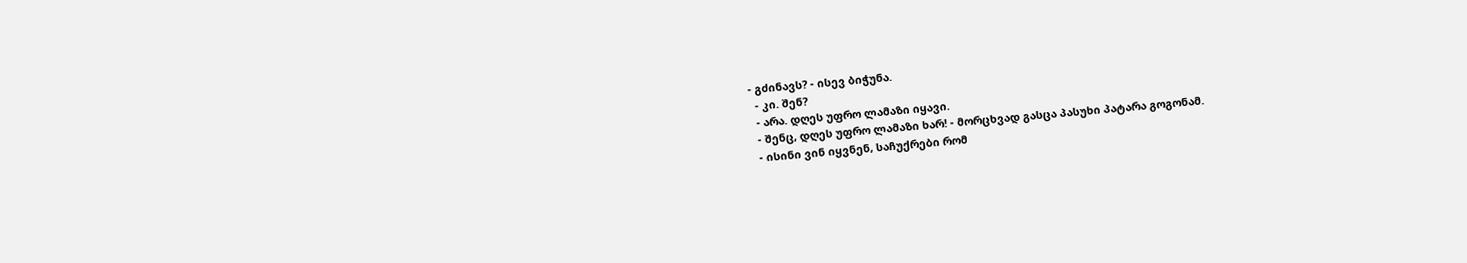- გძინავს? - ისევ ბიჭუნა.
  - კი. შენ?
  - არა. დღეს უფრო ლამაზი იყავი.
  - შენც, დღეს უფრო ლამაზი ხარ! - მორცხვად გასცა პასუხი პატარა გოგონამ.
  - ისინი ვინ იყვნენ, საჩუქრები რომ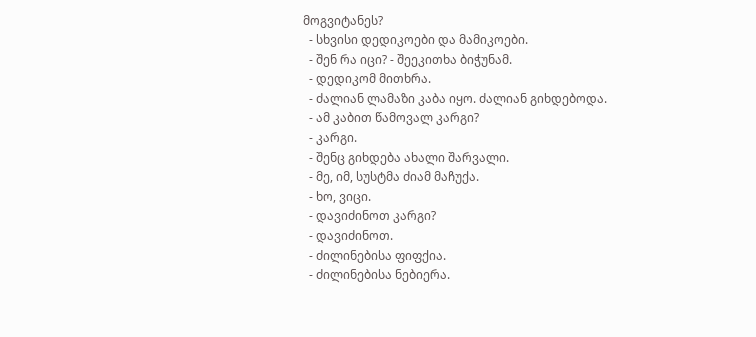მოგვიტანეს?
  - სხვისი დედიკოები და მამიკოები.
  - შენ რა იცი? - შეეკითხა ბიჭუნამ.
  - დედიკომ მითხრა.
  - ძალიან ლამაზი კაბა იყო. ძალიან გიხდებოდა.
  - ამ კაბით წამოვალ კარგი?
  - კარგი.
  - შენც გიხდება ახალი შარვალი.
  - მე, იმ, სუსტმა ძიამ მაჩუქა.
  - ხო, ვიცი.
  - დავიძინოთ კარგი?
  - დავიძინოთ.
  - ძილინებისა ფიფქია.
  - ძილინებისა ნებიერა.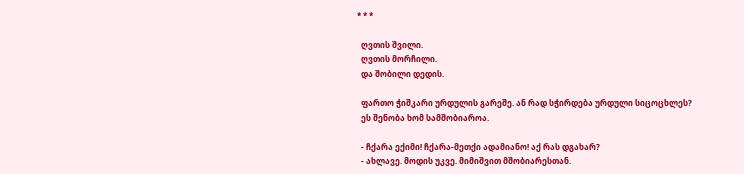* * *

  ღვთის შვილი.
  ღვთის მორჩილი.
  და შობილი დედის.

  ფართო ჭიშკარი ურდულის გარეშე. ან რად სჭირდება ურდული სიცოცხლეს?
  ეს შენობა ხომ სამშობიაროა.

  - ჩქარა ექიმი! ჩქარა-მეთქი ადამიანო! აქ რას დგახარ?
  - ახლავე. მოდის უკვე. მიმიშვით მშობიარესთან.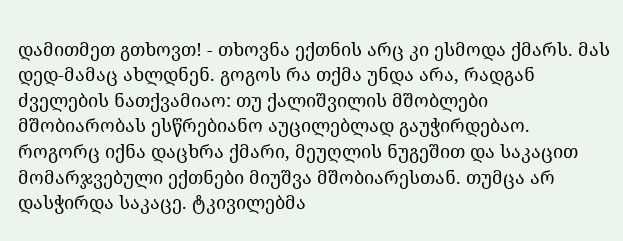დამითმეთ გთხოვთ! - თხოვნა ექთნის არც კი ესმოდა ქმარს. მას დედ-მამაც ახლდნენ. გოგოს რა თქმა უნდა არა, რადგან ძველების ნათქვამიაო: თუ ქალიშვილის მშობლები მშობიარობას ესწრებიანო აუცილებლად გაუჭირდებაო. როგორც იქნა დაცხრა ქმარი, მეუღლის ნუგეშით და საკაცით მომარჯვებული ექთნები მიუშვა მშობიარესთან. თუმცა არ დასჭირდა საკაცე. ტკივილებმა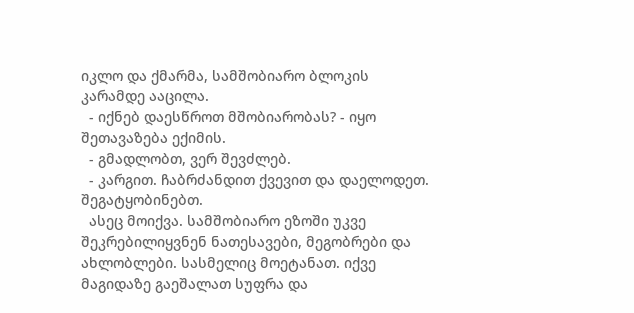იკლო და ქმარმა, სამშობიარო ბლოკის კარამდე ააცილა.
  - იქნებ დაესწროთ მშობიარობას? - იყო შეთავაზება ექიმის.
  - გმადლობთ, ვერ შევძლებ.
  - კარგით. ჩაბრძანდით ქვევით და დაელოდეთ. შეგატყობინებთ.
  ასეც მოიქვა. სამშობიარო ეზოში უკვე შეკრებილიყვნენ ნათესავები, მეგობრები და ახლობლები. სასმელიც მოეტანათ. იქვე მაგიდაზე გაეშალათ სუფრა და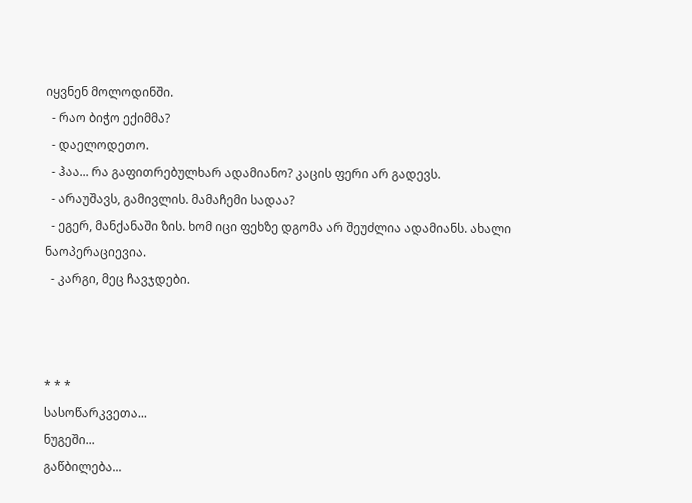იყვნენ მოლოდინში.
  - რაო ბიჭო ექიმმა?
  - დაელოდეთო.
  - ჰაა... რა გაფითრებულხარ ადამიანო? კაცის ფერი არ გადევს.
  - არაუშავს, გამივლის. მამაჩემი სადაა?
  - ეგერ, მანქანაში ზის. ხომ იცი ფეხზე დგომა არ შეუძლია ადამიანს. ახალი ნაოპერაციევია.
  - კარგი, მეც ჩავჯდები.



* * *
სასოწარკვეთა...
ნუგეში...
გაწბილება...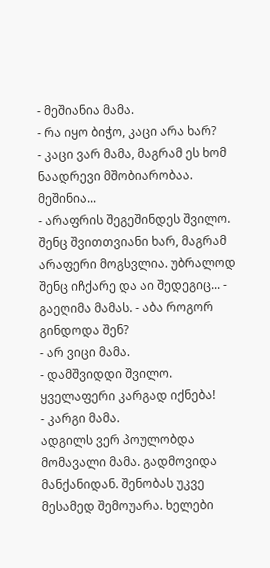- მეშიანია მამა.
- რა იყო ბიჭო, კაცი არა ხარ?
- კაცი ვარ მამა, მაგრამ ეს ხომ ნაადრევი მშობიარობაა. მეშინია...
- არაფრის შეგეშინდეს შვილო. შენც შვითთვიანი ხარ, მაგრამ არაფერი მოგსვლია. უბრალოდ შენც იჩქარე და აი შედეგიც... - გაეღიმა მამას. - აბა როგორ გინდოდა შენ?
- არ ვიცი მამა.
- დამშვიდდი შვილო. ყველაფერი კარგად იქნება!
- კარგი მამა.
ადგილს ვერ პოულობდა მომავალი მამა. გადმოვიდა მანქანიდან. შენობას უკვე მესამედ შემოუარა. ხელები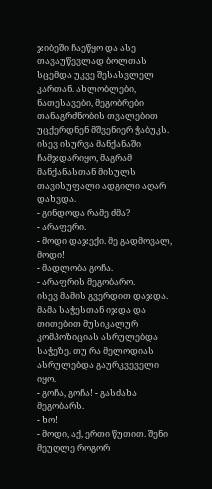ჯიბეში ჩაეწყო და ასე თავაუწევლად ბოლთას სცემდა უკვე შესასვლელ კართან. ახლობლები, ნათესავები, მეგობრები თანაგრძნობის თვალებით უცქერდნენ მშვენიერ ჭაბუკს. ისევ ისურვა მანქანაში ჩამჯდარიყო, მაგრამ მანქანასთან მისულს თავისუფალი ადგილი აღარ დახვდა.
- გინდოდა რამე ძმა?
- არაფერი.
- მოდი დაჯექი. მე გადმოვალ, მოდი!
- მადლობა გოჩა.
- არაფრის მეგობარო.
ისევ მამის გვერდით დაჯდა. მამა საჭესთან იჯდა და თითებით მუსიკალურ კომპოზიციას ასრულებდა საჭეზე. თუ რა მელოდიას ასრულებდა გაურკვეველი იყო.
- გოჩა, გოჩა! - გასძახა მეგობარს.
- ხო!
- მოდი, აქ, ერთი წუთით. შენი მეუღლე როგორ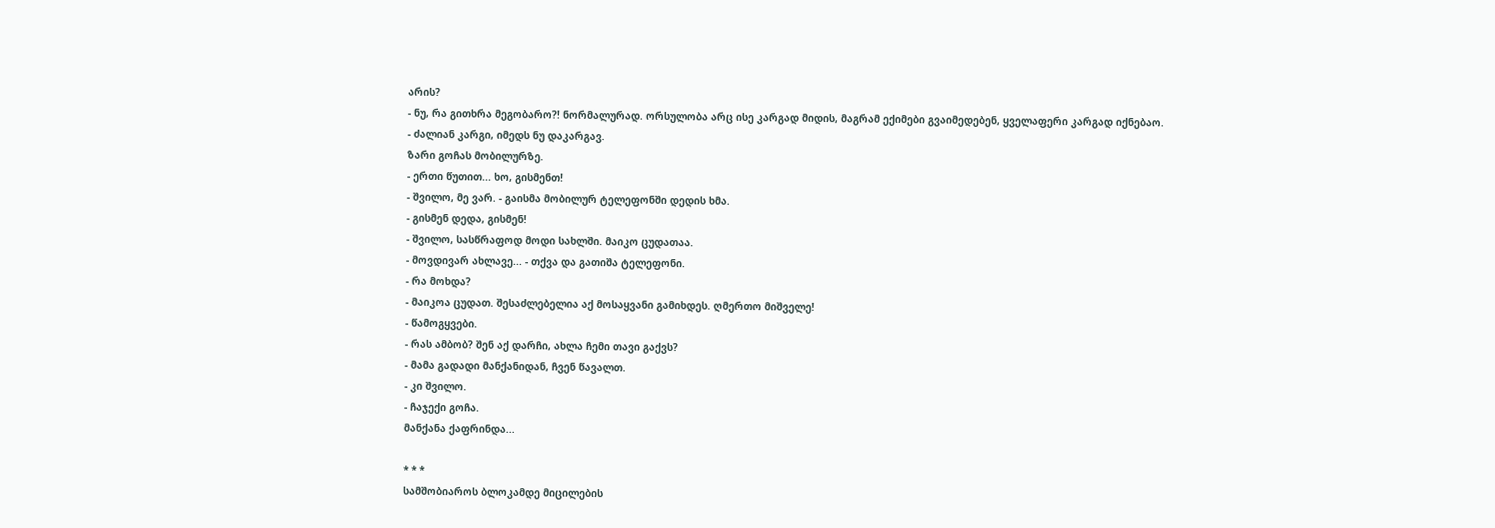არის?
- ნუ, რა გითხრა მეგობარო?! ნორმალურად. ორსულობა არც ისე კარგად მიდის, მაგრამ ექიმები გვაიმედებენ, ყველაფერი კარგად იქნებაო.
- ძალიან კარგი, იმედს ნუ დაკარგავ.
ზარი გოჩას მობილურზე.
- ერთი წუთით... ხო, გისმენთ!
- შვილო, მე ვარ. - გაისმა მობილურ ტელეფონში დედის ხმა.
- გისმენ დედა, გისმენ!
- შვილო, სასწრაფოდ მოდი სახლში. მაიკო ცუდათაა.
- მოვდივარ ახლავე... - თქვა და გათიშა ტელეფონი.
- რა მოხდა?
- მაიკოა ცუდათ. შესაძლებელია აქ მოსაყვანი გამიხდეს. ღმერთო მიშველე!
- წამოგყვები.
- რას ამბობ? შენ აქ დარჩი, ახლა ჩემი თავი გაქვს?
- მამა გადადი მანქანიდან, ჩვენ წავალთ.
- კი შვილო.
- ჩაჯექი გოჩა.
მანქანა ქაფრინდა...

* * *
სამშობიაროს ბლოკამდე მიცილების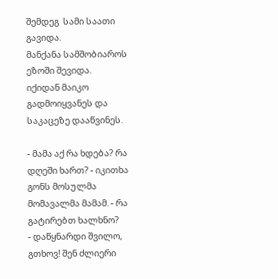შემდეგ  სამი საათი გავიდა.
მანქანა სამშობიაროს ეზოში შევიდა.
იქიდან მაიკო გადმოიყვანეს და საკაცეზე დააწვინეს.

- მამა აქ რა ხდება? რა დღეში ხართ? - იკითხა გონს მოსულმა მომავალმა მამამ. - რა გატირებთ ხალხნო?
- დაწყნარდი შვილო, გთხოვ! შენ ძლიერი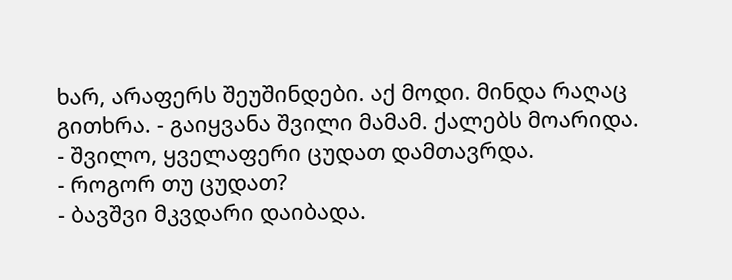ხარ, არაფერს შეუშინდები. აქ მოდი. მინდა რაღაც გითხრა. - გაიყვანა შვილი მამამ. ქალებს მოარიდა.
- შვილო, ყველაფერი ცუდათ დამთავრდა.
- როგორ თუ ცუდათ?
- ბავშვი მკვდარი დაიბადა.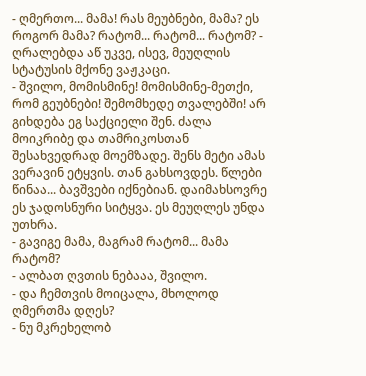- ღმერთო... მამა! რას მეუბნები, მამა? ეს როგორ მამა? რატომ... რატომ... რატომ? - ღრალებდა აწ უკვე, ისევ, მეუღლის სტატუსის მქონე ვაჟკაცი.
- შვილო, მომისმინე! მომისმინე-მეთქი, რომ გეუბნები! შემომხედე თვალებში! არ გიხდება ეგ საქციელი შენ. ძალა მოიკრიბე და თამრიკოსთან შესახვედრად მოემზადე. შენს მეტი ამას ვერავინ ეტყვის. თან გახსოვდეს. წლები წინაა... ბავშვები იქნებიან. დაიმახსოვრე ეს ჯადოსნური სიტყვა. ეს მეუღლეს უნდა უთხრა.
- გავიგე მამა, მაგრამ რატომ... მამა რატომ?
- ალბათ ღვთის ნებააა, შვილო.
- და ჩემთვის მოიცალა, მხოლოდ ღმერთმა დღეს?
- ნუ მკრეხელობ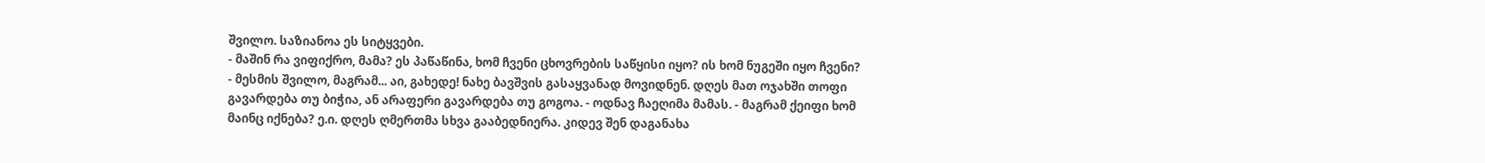შვილო. საზიანოა ეს სიტყვები.
- მაშინ რა ვიფიქრო, მამა? ეს პაწაწინა, ხომ ჩვენი ცხოვრების საწყისი იყო? ის ხომ ნუგეში იყო ჩვენი?
- მესმის შვილო, მაგრამ... აი, გახედე! ნახე ბავშვის გასაყვანად მოვიდნენ. დღეს მათ ოჯახში თოფი გავარდება თუ ბიჭია, ან არაფერი გავარდება თუ გოგოა. - ოდნავ ჩაეღიმა მამას. - მაგრამ ქეიფი ხომ მაინც იქნება? ე.ი. დღეს ღმერთმა სხვა გააბედნიერა. კიდევ შენ დაგანახა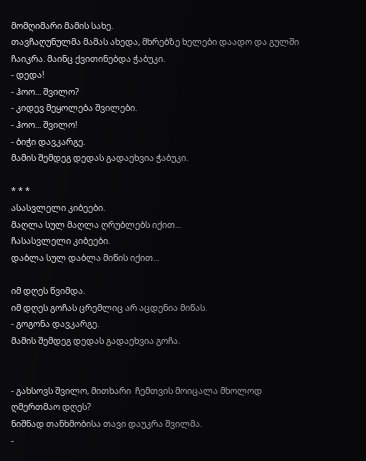მომღიმარი მამის სახე.
თავჩაღუნულმა მამას ახედა, მხრებზე ხელები დაადო და გულში ჩაიკრა. მაინც ქვითინებდა ჭაბუკი.
- დედა!
- ჰოო... შვილო?
- კიდევ მეყოლება შვილები.
- ჰოო... შვილო!
- ბიჭი დავკარგე.
მამის შემდეგ დედას გადაეხვია ჭაბუკი.

* * *
ასასვლელი კიბეები.
მაღლა სულ მაღლა ღრუბლებს იქით...
ჩასასვლელი კიბეები.
დაბლა სულ დაბლა მიწის იქით...

იმ დღეს წვიმდა.
იმ დღეს გოჩას ცრემლიც არ აცდენია მიწას.
- გოგონა დავკარგე.
მამის შემდეგ დედას გადაეხვია გოჩა.


- გახსოვს შვილო, მითხარი  ჩემთვის მოიცალა მხოლოდ ღმერთმაო დღეს?
ნიშნად თანხმობისა თავი დაუკრა შვილმა.
-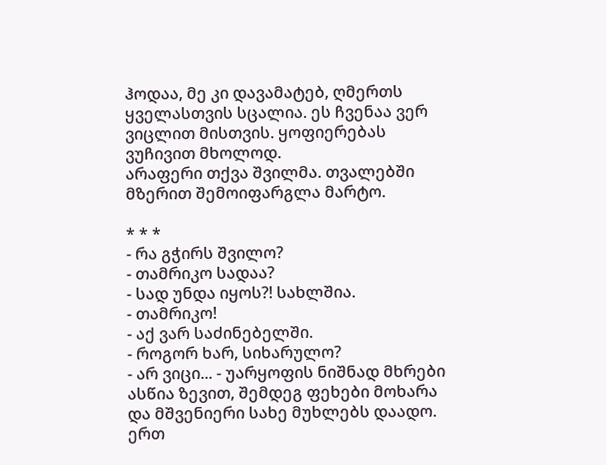ჰოდაა, მე კი დავამატებ, ღმერთს ყველასთვის სცალია. ეს ჩვენაა ვერ ვიცლით მისთვის. ყოფიერებას ვუჩივით მხოლოდ.
არაფერი თქვა შვილმა. თვალებში მზერით შემოიფარგლა მარტო.

* * *
- რა გჭირს შვილო?
- თამრიკო სადაა?
- სად უნდა იყოს?! სახლშია.
- თამრიკო!
- აქ ვარ საძინებელში.
- როგორ ხარ, სიხარულო?
- არ ვიცი... - უარყოფის ნიშნად მხრები ასწია ზევით, შემდეგ ფეხები მოხარა და მშვენიერი სახე მუხლებს დაადო. ერთ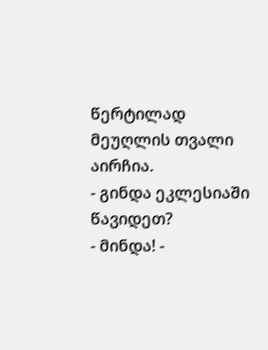წერტილად მეუღლის თვალი აირჩია.
- გინდა ეკლესიაში წავიდეთ?
- მინდა! -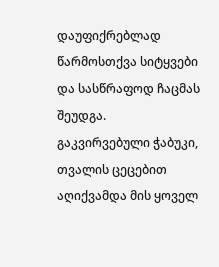დაუფიქრებლად წარმოსთქვა სიტყვები და სასწრაფოდ ჩაცმას შეუდგა.
გაკვირვებული ჭაბუკი, თვალის ცეცებით აღიქვამდა მის ყოველ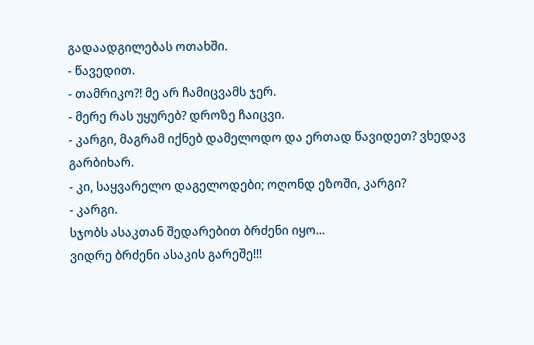გადაადგილებას ოთახში.
- წავედით.
- თამრიკო?! მე არ ჩამიცვამს ჯერ.
- მერე რას უყურებ? დროზე ჩაიცვი.
- კარგი, მაგრამ იქნებ დამელოდო და ერთად წავიდეთ? ვხედავ გარბიხარ.
- კი, საყვარელო დაგელოდები; ოღონდ ეზოში, კარგი?
- კარგი.
სჯობს ასაკთან შედარებით ბრძენი იყო...
ვიდრე ბრძენი ასაკის გარეშე!!!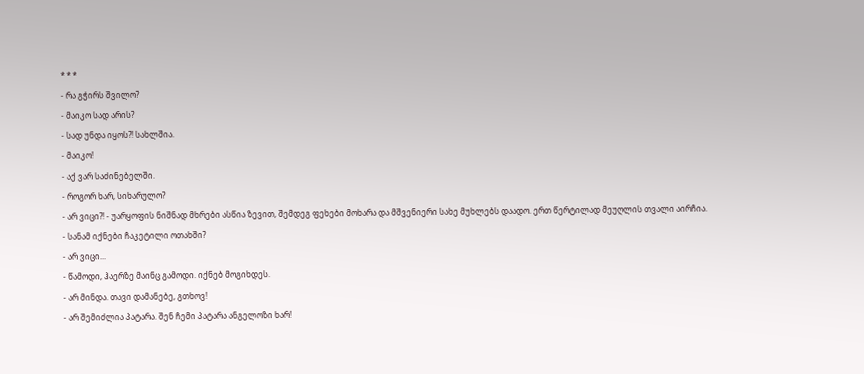* * *
- რა გჭირს შვილო?
- მაიკო სად არის?
- სად უნდა იყოს?! სახლშია.
- მაიკო!
- აქ ვარ საძინებელში.
- როგორ ხარ, სიხარულო?
- არ ვიცი?! - უარყოფის ნიშნად მხრები ასწია ზევით, შემდეგ ფეხები მოხარა და მშვენიერი სახე მუხლებს დაადო. ერთ წერტილად მეუღლის თვალი აირჩია.
- სანამ იქნები ჩაკეტილი ოთახში?
- არ ვიცი...
- წამოდი, ჰაერზე მაინც გამოდი. იქნებ მოგიხდეს.
- არ მინდა. თავი დამანებე, გთხოვ!
- არ შემიძლია პატარა. შენ ჩემი პატარა ანგელოზი ხარ!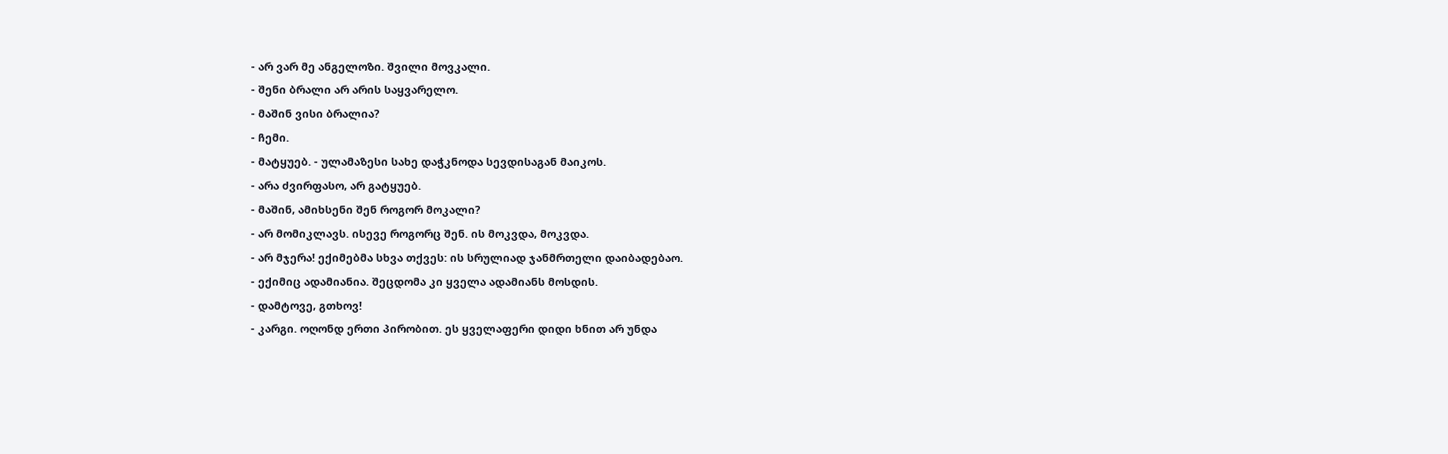- არ ვარ მე ანგელოზი. შვილი მოვკალი.
- შენი ბრალი არ არის საყვარელო.
- მაშინ ვისი ბრალია?
- ჩემი.
- მატყუებ. - ულამაზესი სახე დაჭკნოდა სევდისაგან მაიკოს.
- არა ძვირფასო, არ გატყუებ.
- მაშინ, ამიხსენი შენ როგორ მოკალი?
- არ მომიკლავს. ისევე როგორც შენ. ის მოკვდა, მოკვდა.
- არ მჯერა! ექიმებმა სხვა თქვეს: ის სრულიად ჯანმრთელი დაიბადებაო.
- ექიმიც ადამიანია. შეცდომა კი ყველა ადამიანს მოსდის.
- დამტოვე, გთხოვ!
- კარგი. ოღონდ ერთი პირობით. ეს ყველაფერი დიდი ხნით არ უნდა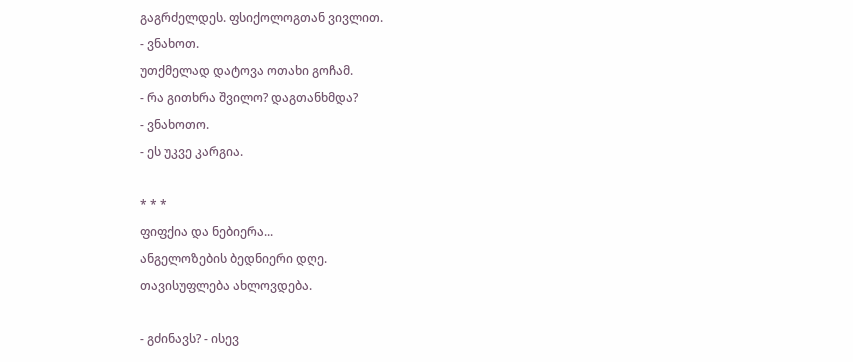გაგრძელდეს. ფსიქოლოგთან ვივლით.
- ვნახოთ.
უთქმელად დატოვა ოთახი გოჩამ.
- რა გითხრა შვილო? დაგთანხმდა?
- ვნახოთო.
- ეს უკვე კარგია.

* * *
ფიფქია და ნებიერა...
ანგელოზების ბედნიერი დღე.
თავისუფლება ახლოვდება.

- გძინავს? - ისევ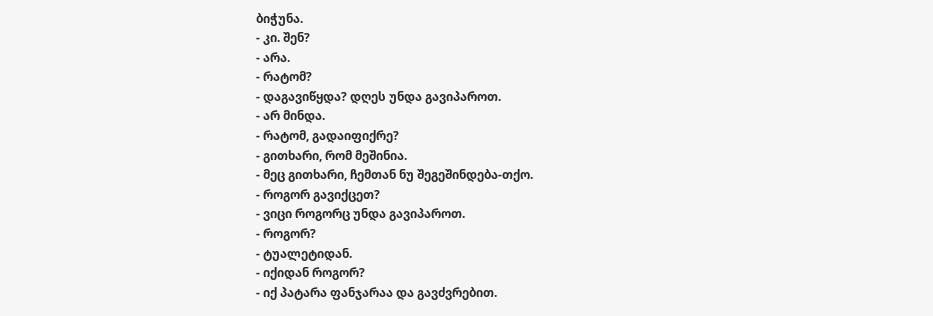ბიჭუნა.
- კი. შენ?
- არა.
- რატომ?
- დაგავიწყდა? დღეს უნდა გავიპაროთ.
- არ მინდა.
- რატომ, გადაიფიქრე?
- გითხარი, რომ მეშინია.
- მეც გითხარი, ჩემთან ნუ შეგეშინდება-თქო.
- როგორ გავიქცეთ?
- ვიცი როგორც უნდა გავიპაროთ.
- როგორ?
- ტუალეტიდან.
- იქიდან როგორ?
- იქ პატარა ფანჯარაა და გავძვრებით.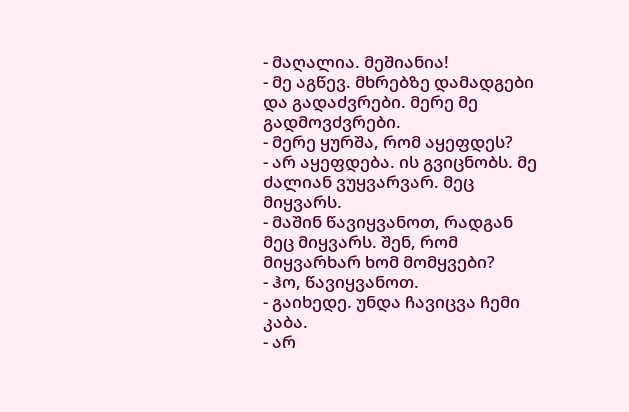- მაღალია. მეშიანია!
- მე აგწევ. მხრებზე დამადგები და გადაძვრები. მერე მე გადმოვძვრები.
- მერე ყურშა, რომ აყეფდეს?
- არ აყეფდება. ის გვიცნობს. მე ძალიან ვუყვარვარ. მეც მიყვარს.
- მაშინ წავიყვანოთ, რადგან მეც მიყვარს. შენ, რომ მიყვარხარ ხომ მომყვები?
- ჰო, წავიყვანოთ.
- გაიხედე. უნდა ჩავიცვა ჩემი კაბა.
- არ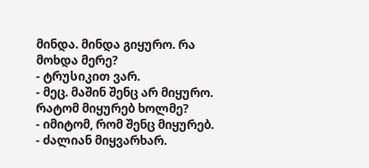მინდა. მინდა გიყურო. რა მოხდა მერე?
- ტრუსიკით ვარ.
- მეც. მაშინ შენც არ მიყურო. რატომ მიყურებ ხოლმე?
- იმიტომ, რომ შენც მიყურებ.
- ძალიან მიყვარხარ.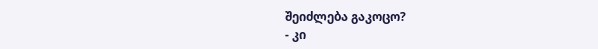შეიძლება გაკოცო?
- კი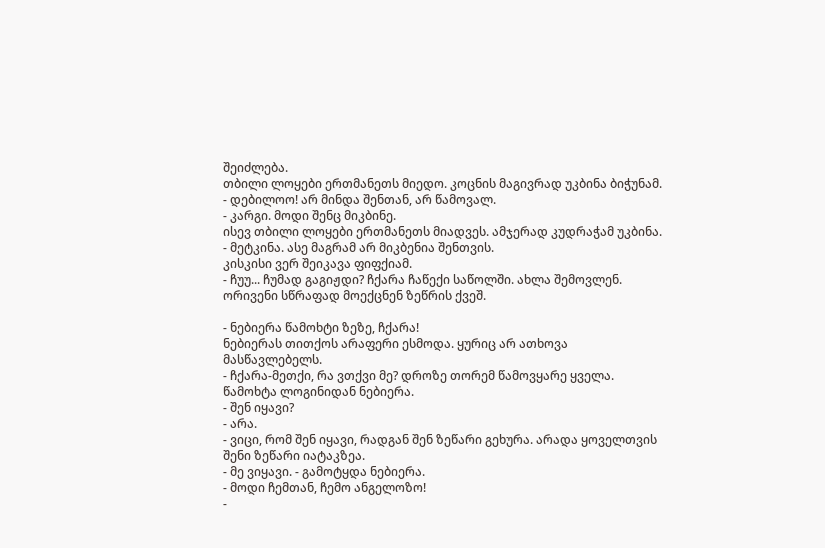შეიძლება.
თბილი ლოყები ერთმანეთს მიედო. კოცნის მაგივრად უკბინა ბიჭუნამ.
- დებილოო! არ მინდა შენთან, არ წამოვალ.
- კარგი. მოდი შენც მიკბინე.
ისევ თბილი ლოყები ერთმანეთს მიადვეს. ამჯერად კუდრაჭამ უკბინა.
- მეტკინა. ასე მაგრამ არ მიკბენია შენთვის.
კისკისი ვერ შეიკავა ფიფქიამ.
- ჩუუ... ჩუმად გაგიჟდი? ჩქარა ჩაწექი საწოლში. ახლა შემოვლენ.
ორივენი სწრაფად მოექცნენ ზეწრის ქვეშ.

- ნებიერა წამოხტი ზეზე, ჩქარა!
ნებიერას თითქოს არაფერი ესმოდა. ყურიც არ ათხოვა მასწავლებელს.
- ჩქარა-მეთქი, რა ვთქვი მე? დროზე თორემ წამოვყარე ყველა.
წამოხტა ლოგინიდან ნებიერა.
- შენ იყავი?
- არა.
- ვიცი, რომ შენ იყავი, რადგან შენ ზეწარი გეხურა. არადა ყოველთვის შენი ზეწარი იატაკზეა.
- მე ვიყავი. - გამოტყდა ნებიერა.
- მოდი ჩემთან, ჩემო ანგელოზო!
-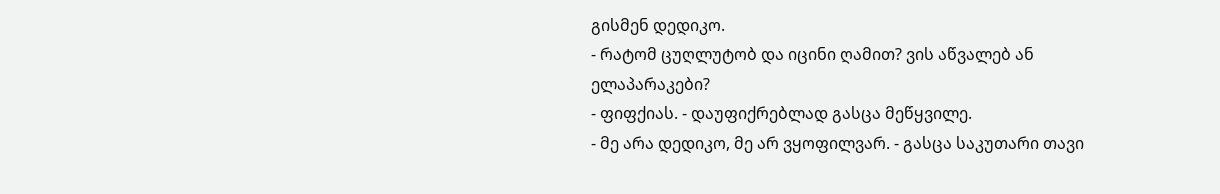გისმენ დედიკო.
- რატომ ცუღლუტობ და იცინი ღამით? ვის აწვალებ ან ელაპარაკები?
- ფიფქიას. - დაუფიქრებლად გასცა მეწყვილე.
- მე არა დედიკო, მე არ ვყოფილვარ. - გასცა საკუთარი თავი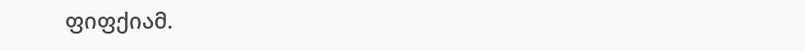ფიფქიამ.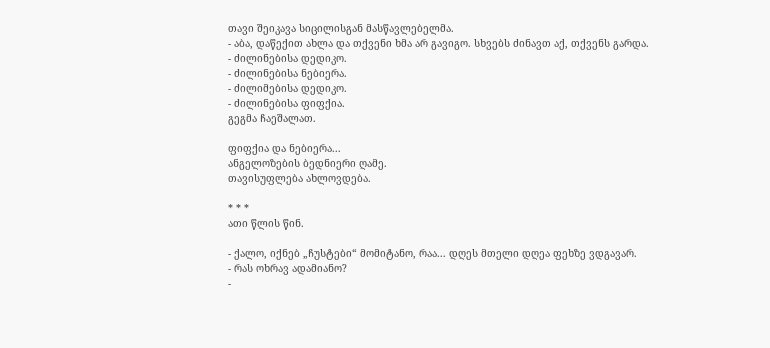თავი შეიკავა სიცილისგან მასწავლებელმა.
- აბა, დაწექით ახლა და თქვენი ხმა არ გავიგო. სხვებს ძინავთ აქ, თქვენს გარდა.
- ძილინებისა დედიკო.
- ძილინებისა ნებიერა.
- ძილიმებისა დედიკო.
- ძილინებისა ფიფქია.
გეგმა ჩაეშალათ.

ფიფქია და ნებიერა...
ანგელოზების ბედნიერი ღამე.
თავისუფლება ახლოვდება.

* * *
ათი წლის წინ.

- ქალო, იქნებ „ჩუსტები“ მომიტანო, რაა... დღეს მთელი დღეა ფეხზე ვდგავარ.
- რას ოხრავ ადამიანო?
-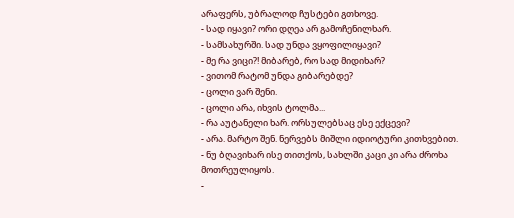არაფერს, უბრალოდ ჩუსტები გთხოვე.
- სად იყავი? ორი დღეა არ გამოჩენილხარ.
- სამსახურში. სად უნდა ვყოფილიყავი?
- მე რა ვიცი?! მიბარებ, რო სად მიდიხარ?
- ვითომ რატომ უნდა გიბარებდე?
- ცოლი ვარ შენი.
- ცოლი არა, იხვის ტოლმა...
- რა აუტანელი ხარ. ორსულებსაც ესე ექცევი?
- არა. მარტო შენ. ნერვებს მიშლი იდიოტური კითხვებით.
- ნუ ბღავიხარ ისე თითქოს, სახლში კაცი კი არა ძროხა მოთრეულიყოს.
-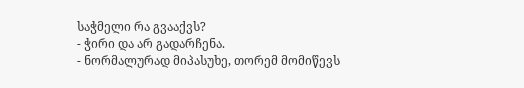საჭმელი რა გვააქვს?
- ჭირი და არ გადარჩენა.
- ნორმალურად მიპასუხე, თორემ მომიწევს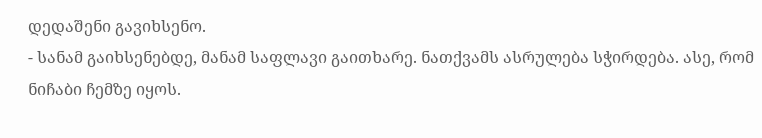დედაშენი გავიხსენო.
- სანამ გაიხსენებდე, მანამ საფლავი გაითხარე. ნათქვამს ასრულება სჭირდება. ასე, რომ ნიჩაბი ჩემზე იყოს.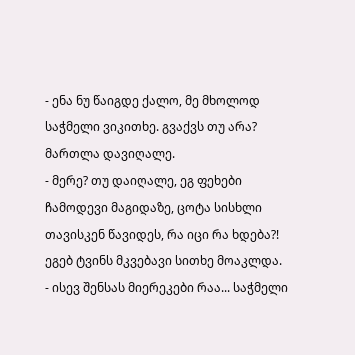- ენა ნუ წაიგდე ქალო, მე მხოლოდ საჭმელი ვიკითხე. გვაქვს თუ არა? მართლა დავიღალე.
- მერე? თუ დაიღალე, ეგ ფეხები ჩამოდევი მაგიდაზე, ცოტა სისხლი თავისკენ წავიდეს, რა იცი რა ხდება?! ეგებ ტვინს მკვებავი სითხე მოაკლდა.
- ისევ შენსას მიერეკები რაა... საჭმელი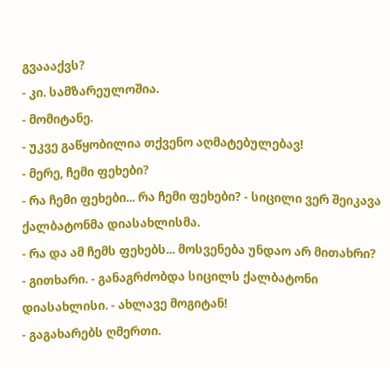გვაააქვს?
- კი. სამზარეულოშია.
- მომიტანე.
- უკვე გაწყობილია თქვენო აღმატებულებავ!
- მერე, ჩემი ფეხები?
- რა ჩემი ფეხები... რა ჩემი ფეხები? - სიცილი ვერ შეიკავა ქალბატონმა დიასახლისმა.
- რა და ამ ჩემს ფეხებს... მოსვენება უნდაო არ მითახრი?
- გითხარი. - განაგრძობდა სიცილს ქალბატონი დიასახლისი. - ახლავე მოგიტან!
- გაგახარებს ღმერთი.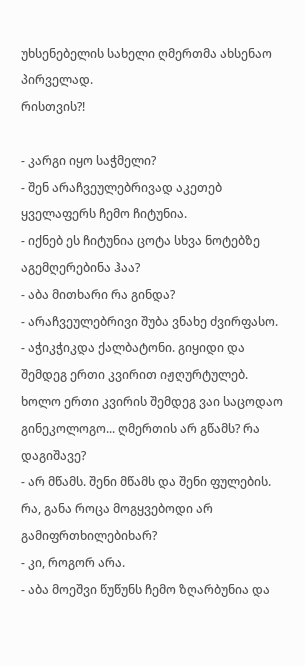უხსენებელის სახელი ღმერთმა ახსენაო პირველად.
რისთვის?!

- კარგი იყო საჭმელი?
- შენ არაჩვეულებრივად აკეთებ ყველაფერს ჩემო ჩიტუნია.
- იქნებ ეს ჩიტუნია ცოტა სხვა ნოტებზე აგემღერებინა ჰაა?
- აბა მითხარი რა გინდა?
- არაჩვეულებრივი შუბა ვნახე ძვირფასო.
- აჭიკჭიკდა ქალბატონი. გიყიდი და შემდეგ ერთი კვირით იჟღურტულებ. ხოლო ერთი კვირის შემდეგ ვაი საცოდაო გინეკოლოგო... ღმერთის არ გწამს? რა დაგიშავე?
- არ მწამს. შენი მწამს და შენი ფულების. რა, განა როცა მოგყვებოდი არ გამიფრთხილებიხარ?
- კი, როგორ არა.
- აბა მოეშვი წუწუნს ჩემო ზღარბუნია და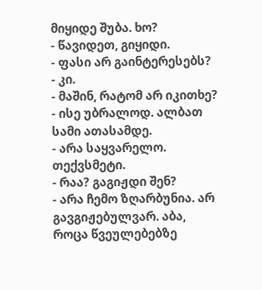მიყიდე შუბა. ხო?
- წავიდეთ, გიყიდი.
- ფასი არ გაინტერესებს?
- კი.
- მაშინ, რატომ არ იკითხე?
- ისე უბრალოდ. ალბათ სამი ათასამდე.
- არა საყვარელო. თექვსმეტი.
- რაა? გაგიჟდი შენ?
- არა ჩემო ზღარბუნია. არ გავგიჟებულვარ. აბა, როცა წვეულებებზე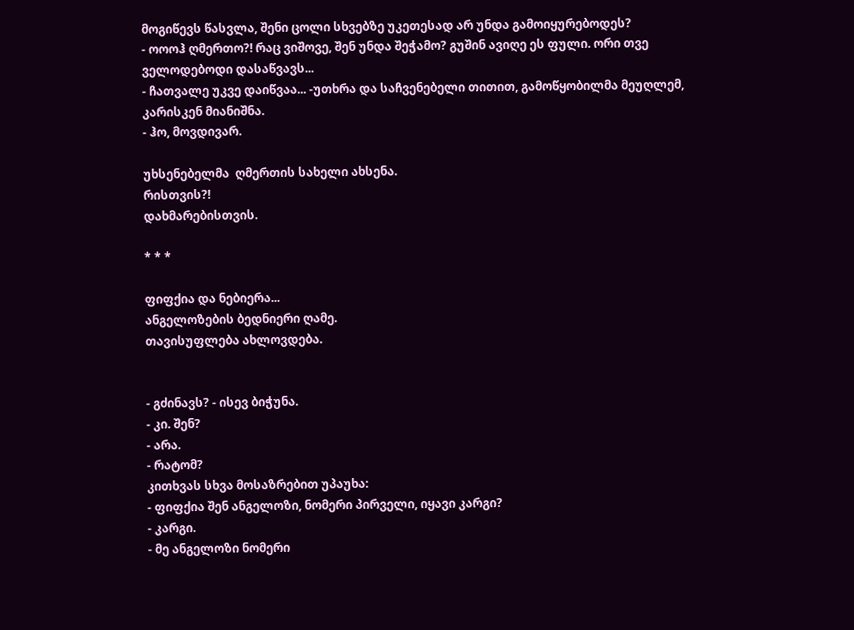მოგიწევს წასვლა, შენი ცოლი სხვებზე უკეთესად არ უნდა გამოიყურებოდეს?
- ოოოჰ ღმერთო?! რაც ვიშოვე, შენ უნდა შეჭამო? გუშინ ავიღე ეს ფული. ორი თვე ველოდებოდი დასაწვავს...
- ჩათვალე უკვე დაიწვაა... -უთხრა და საჩვენებელი თითით, გამოწყობილმა მეუღლემ, კარისკენ მიანიშნა.
- ჰო, მოვდივარ.

უხსენებელმა  ღმერთის სახელი ახსენა.
რისთვის?!
დახმარებისთვის.

* * *

ფიფქია და ნებიერა...
ანგელოზების ბედნიერი ღამე.
თავისუფლება ახლოვდება.


- გძინავს? - ისევ ბიჭუნა.
- კი. შენ?
- არა.
- რატომ?
კითხვას სხვა მოსაზრებით უპაუხა:
- ფიფქია შენ ანგელოზი, ნომერი პირველი, იყავი კარგი?
- კარგი.
- მე ანგელოზი ნომერი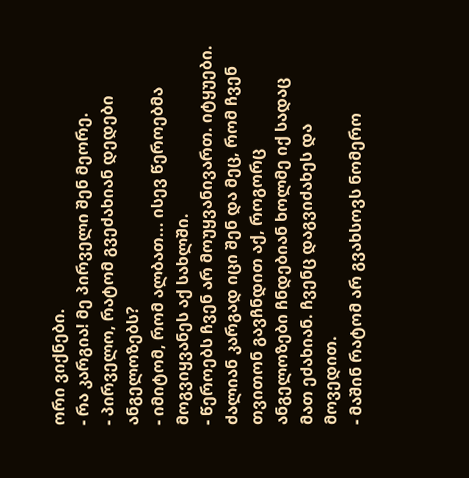ორი ვიქნები.
- რა კარგია! მე პირველი შენ მეორე.
- პირველო, რატომ გვეძახიან დედები ანგელოზებს?
- იმიტომ, რომ ალბათ... ისევ წეროებმა მოგვიყვანეს აქ სახლში.
- წეროებს ჩვენ არ მოუყვანივართ. იტყუები. ძალიან კარგად იცი შენ და მეც, რომ ჩვენ თვითონ გავჩნდით აქ, როგორც ანგელოზები ჩნდებიან ხოლმე იქ სადაც მათ ეძახიან. ჩვენც დაგვიძახეს და მოვედით.
- მაშინ რატომ არ გვახსოვს ნომერო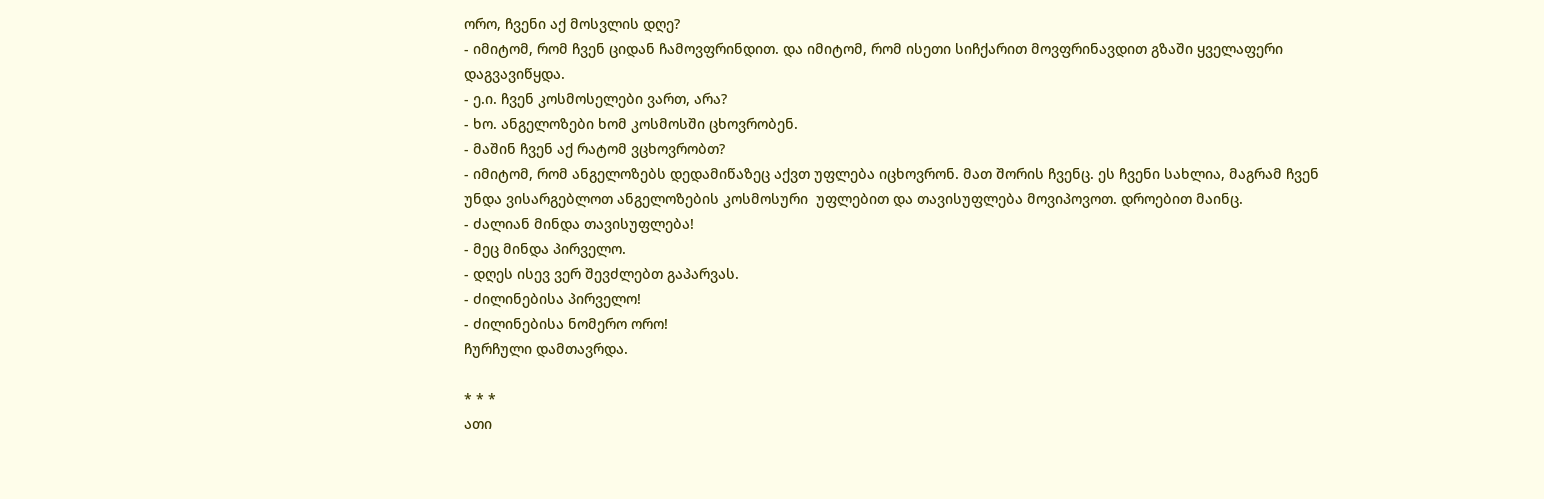ორო, ჩვენი აქ მოსვლის დღე?
- იმიტომ, რომ ჩვენ ციდან ჩამოვფრინდით. და იმიტომ, რომ ისეთი სიჩქარით მოვფრინავდით გზაში ყველაფერი დაგვავიწყდა.
- ე.ი. ჩვენ კოსმოსელები ვართ, არა?
- ხო. ანგელოზები ხომ კოსმოსში ცხოვრობენ.
- მაშინ ჩვენ აქ რატომ ვცხოვრობთ?
- იმიტომ, რომ ანგელოზებს დედამიწაზეც აქვთ უფლება იცხოვრონ. მათ შორის ჩვენც. ეს ჩვენი სახლია, მაგრამ ჩვენ უნდა ვისარგებლოთ ანგელოზების კოსმოსური  უფლებით და თავისუფლება მოვიპოვოთ. დროებით მაინც.
- ძალიან მინდა თავისუფლება!
- მეც მინდა პირველო.
- დღეს ისევ ვერ შევძლებთ გაპარვას.
- ძილინებისა პირველო!
- ძილინებისა ნომერო ორო!
ჩურჩული დამთავრდა.

* * *
ათი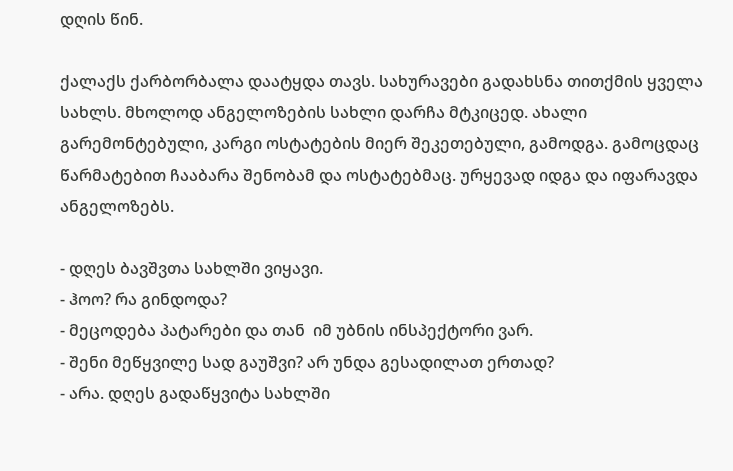დღის წინ.

ქალაქს ქარბორბალა დაატყდა თავს. სახურავები გადახსნა თითქმის ყველა სახლს. მხოლოდ ანგელოზების სახლი დარჩა მტკიცედ. ახალი გარემონტებული, კარგი ოსტატების მიერ შეკეთებული, გამოდგა. გამოცდაც წარმატებით ჩააბარა შენობამ და ოსტატებმაც. ურყევად იდგა და იფარავდა ანგელოზებს.

- დღეს ბავშვთა სახლში ვიყავი.
- ჰოო? რა გინდოდა?
- მეცოდება პატარები და თან  იმ უბნის ინსპექტორი ვარ.
- შენი მეწყვილე სად გაუშვი? არ უნდა გესადილათ ერთად?
- არა. დღეს გადაწყვიტა სახლში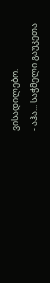ვისადილებო.
- აჰა... საჭმელი გაუკეთა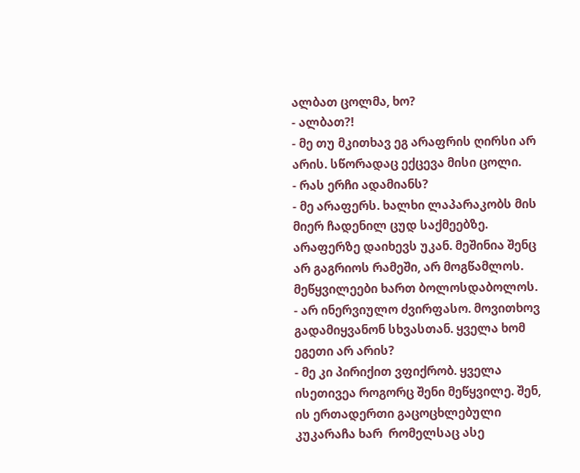ალბათ ცოლმა, ხო?
- ალბათ?!
- მე თუ მკითხავ ეგ არაფრის ღირსი არ არის. სწორადაც ექცევა მისი ცოლი.
- რას ერჩი ადამიანს?
- მე არაფერს. ხალხი ლაპარაკობს მის მიერ ჩადენილ ცუდ საქმეებზე. არაფერზე დაიხევს უკან. მეშინია შენც არ გაგრიოს რამეში, არ მოგწამლოს. მეწყვილეები ხართ ბოლოსდაბოლოს.
- არ ინერვიულო ძვირფასო. მოვითხოვ გადამიყვანონ სხვასთან. ყველა ხომ ეგეთი არ არის?
- მე კი პირიქით ვფიქრობ. ყველა ისეთივეა როგორც შენი მეწყვილე. შენ, ის ერთადერთი გაცოცხლებული კუკარაჩა ხარ  რომელსაც ასე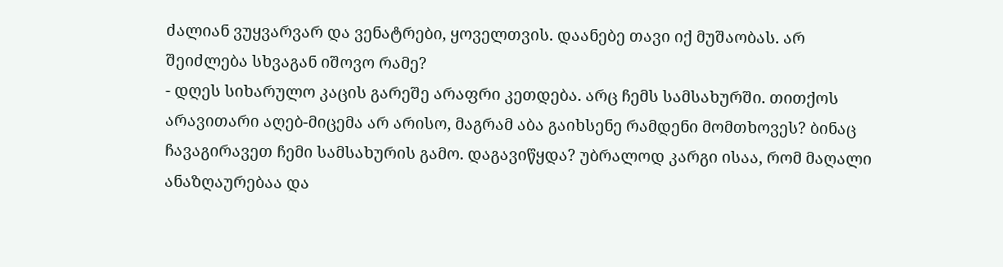ძალიან ვუყვარვარ და ვენატრები, ყოველთვის. დაანებე თავი იქ მუშაობას. არ შეიძლება სხვაგან იშოვო რამე?
- დღეს სიხარულო კაცის გარეშე არაფრი კეთდება. არც ჩემს სამსახურში. თითქოს არავითარი აღებ-მიცემა არ არისო, მაგრამ აბა გაიხსენე რამდენი მომთხოვეს? ბინაც ჩავაგირავეთ ჩემი სამსახურის გამო. დაგავიწყდა? უბრალოდ კარგი ისაა, რომ მაღალი ანაზღაურებაა და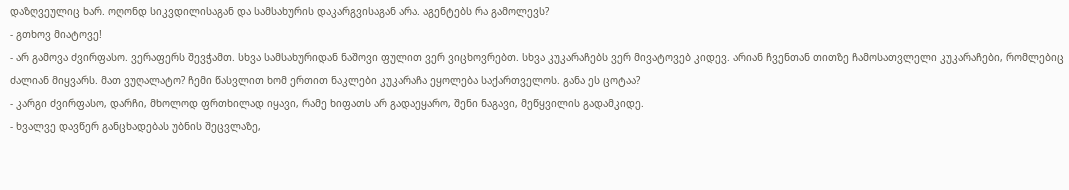დაზღვეულიც ხარ. ოღონდ სიკვდილისაგან და სამსახურის დაკარგვისაგან არა. აგენტებს რა გამოლევს?
- გთხოვ მიატოვე!
- არ გამოვა ძვირფასო. ვერაფერს შევჭამთ. სხვა სამსახურიდან ნაშოვი ფულით ვერ ვიცხოვრებთ. სხვა კუკარაჩებს ვერ მივატოვებ კიდევ. არიან ჩვენთან თითზე ჩამოსათვლელი კუკარაჩები, რომლებიც ძალიან მიყვარს. მათ ვუღალატო? ჩემი წასვლით ხომ ერთით ნაკლები კუკარაჩა ეყოლება საქართველოს. განა ეს ცოტაა?
- კარგი ძვირფასო, დარჩი, მხოლოდ ფრთხილად იყავი, რამე ხიფათს არ გადაეყარო, შენი ნაგავი, მეწყვილის გადამკიდე.
- ხვალვე დავწერ განცხადებას უბნის შეცვლაზე,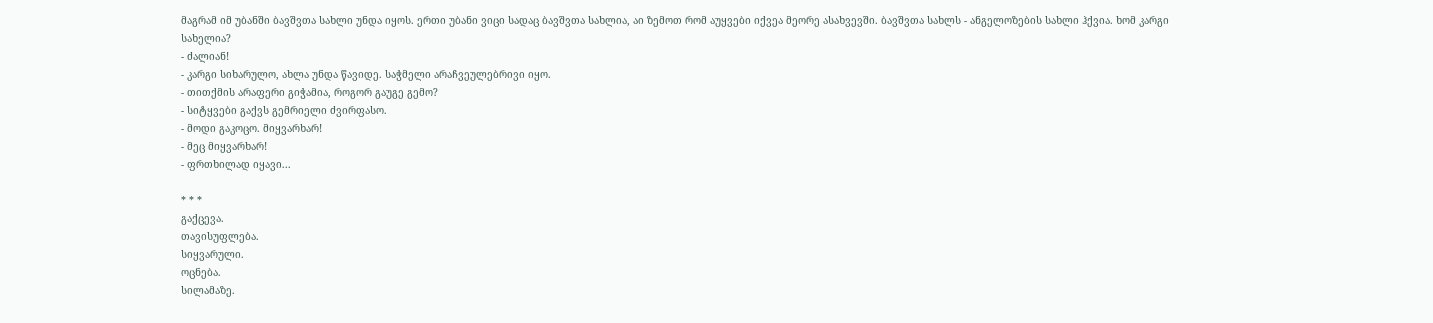მაგრამ იმ უბანში ბავშვთა სახლი უნდა იყოს. ერთი უბანი ვიცი სადაც ბავშვთა სახლია, აი ზემოთ რომ აუყვები იქვეა მეორე ასახვევში. ბავშვთა სახლს - ანგელოზების სახლი ჰქვია. ხომ კარგი სახელია?
- ძალიან!
- კარგი სიხარულო, ახლა უნდა წავიდე. საჭმელი არაჩვეულებრივი იყო.
- თითქმის არაფერი გიჭამია, როგორ გაუგე გემო?
- სიტყვები გაქვს გემრიელი ძვირფასო.
- მოდი გაკოცო. მიყვარხარ!
- მეც მიყვარხარ!
- ფრთხილად იყავი...

* * *
გაქცევა.
თავისუფლება.
სიყვარული.
ოცნება.
სილამაზე.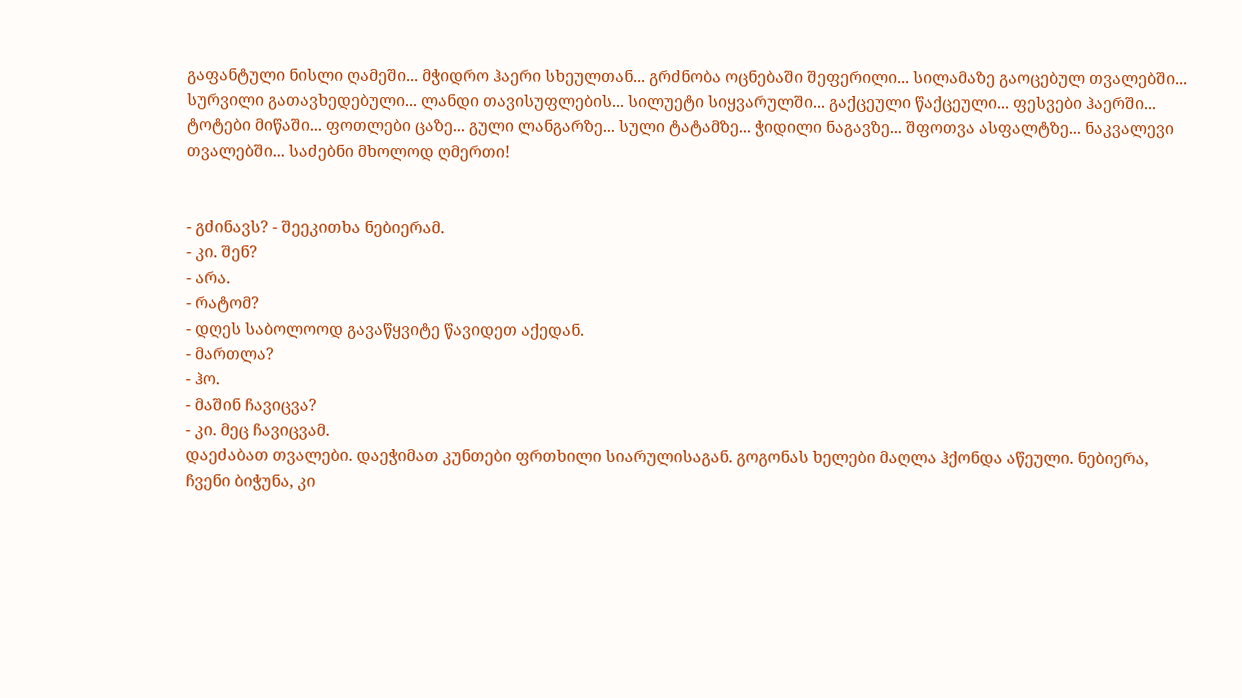გაფანტული ნისლი ღამეში... მჭიდრო ჰაერი სხეულთან... გრძნობა ოცნებაში შეფერილი... სილამაზე გაოცებულ თვალებში... სურვილი გათავხედებული... ლანდი თავისუფლების... სილუეტი სიყვარულში... გაქცეული წაქცეული... ფესვები ჰაერში... ტოტები მიწაში... ფოთლები ცაზე... გული ლანგარზე... სული ტატამზე... ჭიდილი ნაგავზე... შფოთვა ასფალტზე... ნაკვალევი თვალებში... საძებნი მხოლოდ ღმერთი!


- გძინავს? - შეეკითხა ნებიერამ.
- კი. შენ?
- არა.
- რატომ?
- დღეს საბოლოოდ გავაწყვიტე წავიდეთ აქედან.
- მართლა?
- ჰო.
- მაშინ ჩავიცვა?
- კი. მეც ჩავიცვამ.
დაეძაბათ თვალები. დაეჭიმათ კუნთები ფრთხილი სიარულისაგან. გოგონას ხელები მაღლა ჰქონდა აწეული. ნებიერა, ჩვენი ბიჭუნა, კი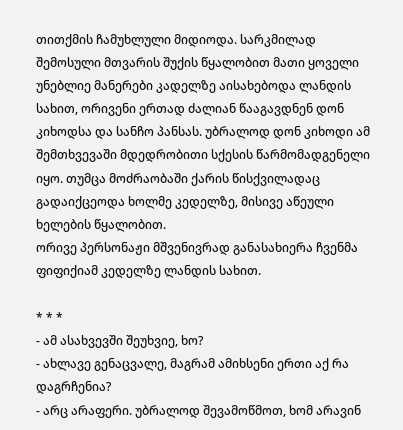თითქმის ჩამუხლული მიდიოდა. სარკმილად შემოსული მთვარის შუქის წყალობით მათი ყოველი უნებლიე მანერები კადელზე აისახებოდა ლანდის სახით, ორივენი ერთად ძალიან წააგავდნენ დონ კიხოდსა და სანჩო პანსას. უბრალოდ დონ კიხოდი ამ შემთხვევაში მდედრობითი სქესის წარმომადგენელი იყო. თუმცა მოძრაობაში ქარის წისქვილადაც გადაიქცეოდა ხოლმე კედელზე, მისივე აწეული ხელების წყალობით.
ორივე პერსონაჟი მშვენივრად განასახიერა ჩვენმა ფიფიქიამ კედელზე ლანდის სახით.

* * *
- ამ ასახვევში შეუხვიე, ხო?
- ახლავე გენაცვალე, მაგრამ ამიხსენი ერთი აქ რა დაგრჩენია?
- არც არაფერი. უბრალოდ შევამოწმოთ, ხომ არავინ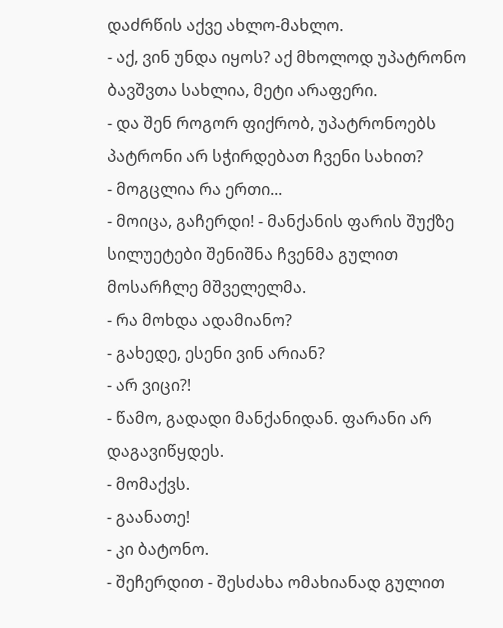დაძრწის აქვე ახლო-მახლო.
- აქ, ვინ უნდა იყოს? აქ მხოლოდ უპატრონო ბავშვთა სახლია, მეტი არაფერი.
- და შენ როგორ ფიქრობ, უპატრონოებს პატრონი არ სჭირდებათ ჩვენი სახით?
- მოგცლია რა ერთი...
- მოიცა, გაჩერდი! - მანქანის ფარის შუქზე სილუეტები შენიშნა ჩვენმა გულით მოსარჩლე მშველელმა.
- რა მოხდა ადამიანო?
- გახედე, ესენი ვინ არიან?
- არ ვიცი?!
- წამო, გადადი მანქანიდან. ფარანი არ დაგავიწყდეს.
- მომაქვს.
- გაანათე!
- კი ბატონო.
- შეჩერდით - შესძახა ომახიანად გულით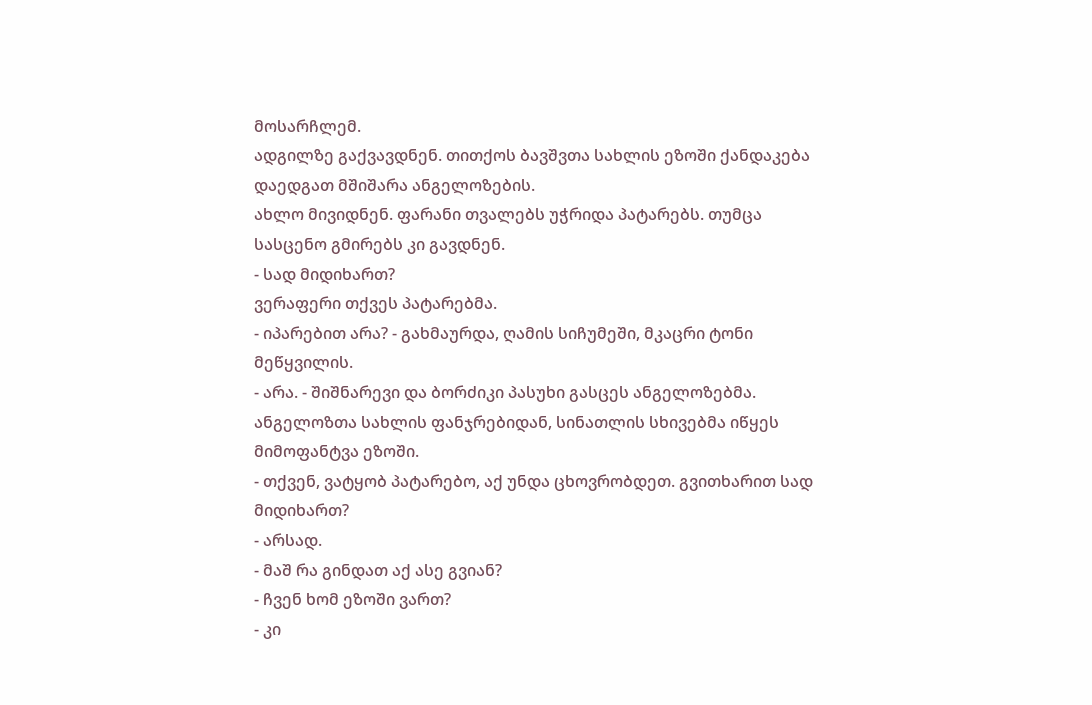მოსარჩლემ.
ადგილზე გაქვავდნენ. თითქოს ბავშვთა სახლის ეზოში ქანდაკება დაედგათ მშიშარა ანგელოზების.
ახლო მივიდნენ. ფარანი თვალებს უჭრიდა პატარებს. თუმცა სასცენო გმირებს კი გავდნენ.
- სად მიდიხართ?
ვერაფერი თქვეს პატარებმა.
- იპარებით არა? - გახმაურდა, ღამის სიჩუმეში, მკაცრი ტონი მეწყვილის.
- არა. - შიშნარევი და ბორძიკი პასუხი გასცეს ანგელოზებმა.
ანგელოზთა სახლის ფანჯრებიდან, სინათლის სხივებმა იწყეს მიმოფანტვა ეზოში.
- თქვენ, ვატყობ პატარებო, აქ უნდა ცხოვრობდეთ. გვითხარით სად მიდიხართ?
- არსად.
- მაშ რა გინდათ აქ ასე გვიან?
- ჩვენ ხომ ეზოში ვართ?
- კი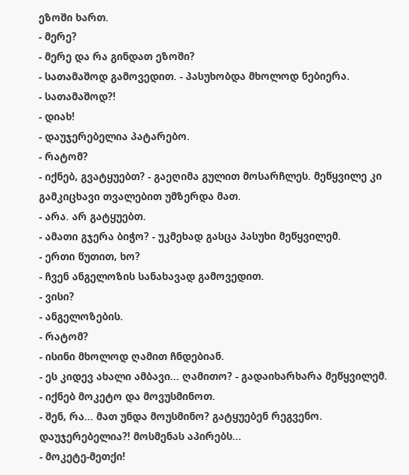ეზოში ხართ.
- მერე?
- მერე და რა გინდათ ეზოში?
- სათამაშოდ გამოვედით. - პასუხობდა მხოლოდ ნებიერა.
- სათამაშოდ?!
- დიახ!
- დაუჯერებელია პატარებო.
- რატომ?
- იქნებ, გვატყუებთ? - გაეღიმა გულით მოსარჩლეს. მეწყვილე კი გამკიცხავი თვალებით უმზერდა მათ.
- არა. არ გატყუებთ.
- ამათი გჯერა ბიჭო? - უკმეხად გასცა პასუხი მეწყვილემ.
- ერთი წუთით, ხო?
- ჩვენ ანგელოზის სანახავად გამოვედით.
- ვისი?
- ანგელოზების.
- რატომ?
- ისინი მხოლოდ ღამით ჩნდებიან.
- ეს კიდევ ახალი ამბავი... ღამითო? - გადაიხარხარა მეწყვილემ.
- იქნებ მოკეტო და მოვუსმინოთ.
- შენ, რა... მათ უნდა მოუსმინო? გატყუებენ რეგვენო.  დაუჯერებელია?! მოსმენას აპირებს...
- მოკეტე-მეთქი!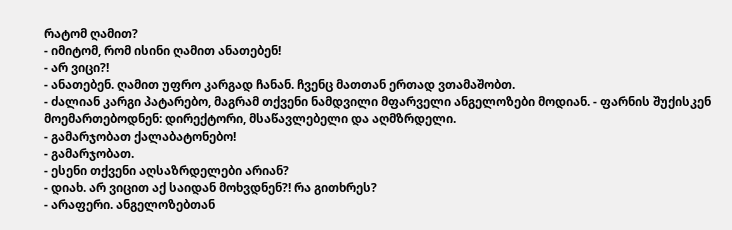რატომ ღამით?
- იმიტომ, რომ ისინი ღამით ანათებენ!
- არ ვიცი?!
- ანათებენ. ღამით უფრო კარგად ჩანან. ჩვენც მათთან ერთად ვთამაშობთ.
- ძალიან კარგი პატარებო, მაგრამ თქვენი ნამდვილი მფარველი ანგელოზები მოდიან. - ფარნის შუქისკენ მოემართებოდნენ: დირექტორი, მსაწავლებელი და აღმზრდელი.
- გამარჯობათ ქალაბატონებო!
- გამარჯობათ.
- ესენი თქვენი აღსაზრდელები არიან?
- დიახ. არ ვიცით აქ საიდან მოხვდნენ?! რა გითხრეს?
- არაფერი. ანგელოზებთან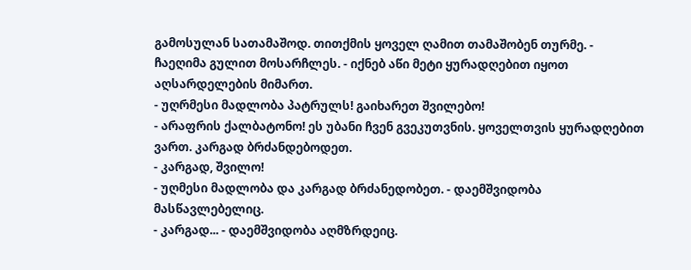გამოსულან სათამაშოდ. თითქმის ყოველ ღამით თამაშობენ თურმე. - ჩაეღიმა გულით მოსარჩლეს. - იქნებ აწი მეტი ყურადღებით იყოთ აღსარდელების მიმართ.
- უღრმესი მადლობა პატრულს! გაიხარეთ შვილებო!
- არაფრის ქალბატონო! ეს უბანი ჩვენ გვეკუთვნის. ყოველთვის ყურადღებით ვართ. კარგად ბრძანდებოდეთ.
- კარგად, შვილო!
- უღმესი მადლობა და კარგად ბრძანედობეთ. - დაემშვიდობა მასწავლებელიც.
- კარგად... - დაემშვიდობა აღმზრდეიც.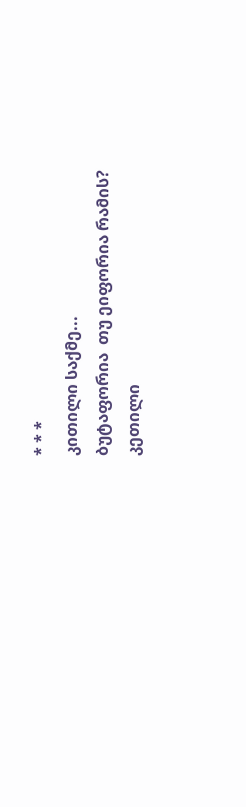* * *
კითილი საქმე...
ბუტაფორია  თუ ეიფორია რამის?
კეთილი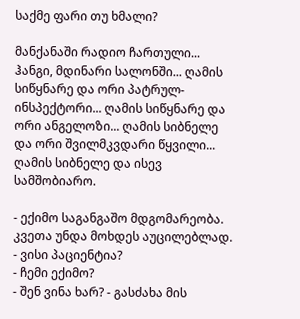საქმე ფარი თუ ხმალი?

მანქანაში რადიო ჩართული... ჰანგი, მდინარი სალონში... ღამის სიწყნარე და ორი პატრულ-ინსპექტორი... ღამის სიწყნარე და ორი ანგელოზი... ღამის სიბნელე და ორი შვილმკვდარი წყვილი... ღამის სიბნელე და ისევ სამშობიარო.

- ექიმო საგანგაშო მდგომარეობა. კვეთა უნდა მოხდეს აუცილებლად.
- ვისი პაციენტია?
- ჩემი ექიმო?
- შენ ვინა ხარ? - გასძახა მის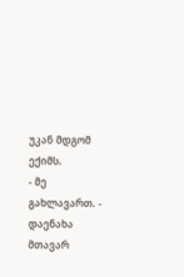უკან მდგომ ექიმს.
- მე გახლავართ. - დაენახა მთავარ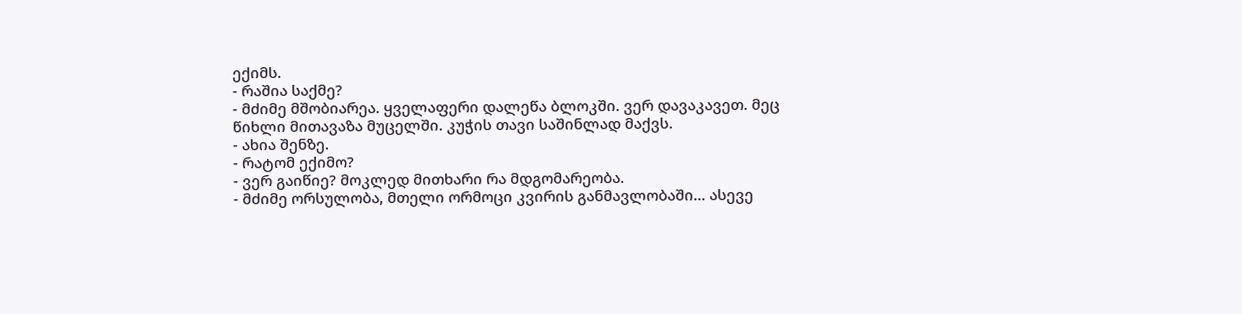ექიმს.
- რაშია საქმე?
- მძიმე მშობიარეა. ყველაფერი დალეწა ბლოკში. ვერ დავაკავეთ. მეც წიხლი მითავაზა მუცელში. კუჭის თავი საშინლად მაქვს.
- ახია შენზე.
- რატომ ექიმო?
- ვერ გაიწიე? მოკლედ მითხარი რა მდგომარეობა.
- მძიმე ორსულობა, მთელი ორმოცი კვირის განმავლობაში... ასევე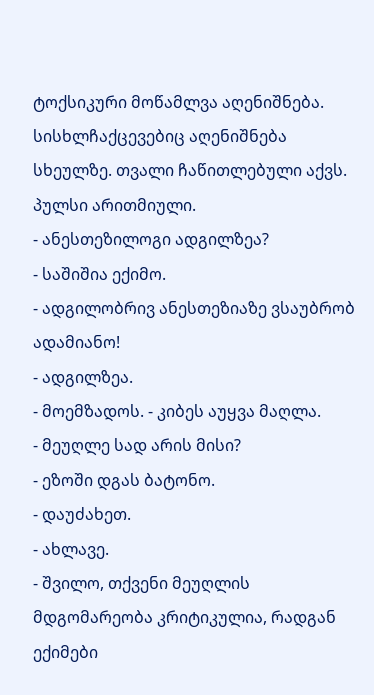ტოქსიკური მოწამლვა აღენიშნება. სისხლჩაქცევებიც აღენიშნება სხეულზე. თვალი ჩაწითლებული აქვს. პულსი არითმიული.
- ანესთეზილოგი ადგილზეა?
- საშიშია ექიმო.
- ადგილობრივ ანესთეზიაზე ვსაუბრობ ადამიანო!
- ადგილზეა.
- მოემზადოს. - კიბეს აუყვა მაღლა.
- მეუღლე სად არის მისი?
- ეზოში დგას ბატონო.
- დაუძახეთ.
- ახლავე.
- შვილო, თქვენი მეუღლის მდგომარეობა კრიტიკულია, რადგან ექიმები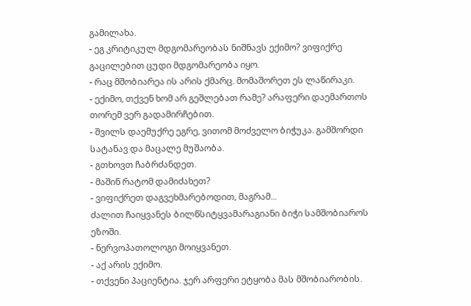გამილახა.
- ეგ კრიტიკულ მდგომარეობას ნიშნავს ექიმო? ვიფიქრე გაცილებით ცუდი მდგომარეობა იყო.
- რაც მშობიარეა ის არის ქმარც. მომაშორეთ ეს ლაწირაკი.
- ექიმო, თქვენ ხომ არ გეშლებათ რამე? არაფერი დაემართოს თორემ ვერ გადამირჩებით.
- შვილს დაემუქრე ეგრე, ვითომ მოძველო ბიჭუკა. გამშორდი სატანავ და მაცალე მუშაობა.
- გთხოვთ ჩაბრძანდეთ.
- მაშინ რატომ დამიძახეთ?
- ვიფიქრეთ დაგვეხმარებოდით, მაგრამ...
ძალით ჩაიყვანეს ბილწსიტყვამარაგიანი ბიჭი სამშობიაროს ეზოში.
- ნერვოპათოლოგი მოიყვანეთ.
- აქ არის ექიმო.
- თქვენი პაციენტია. ჯერ არფერი ეტყობა მას მშობიარობის.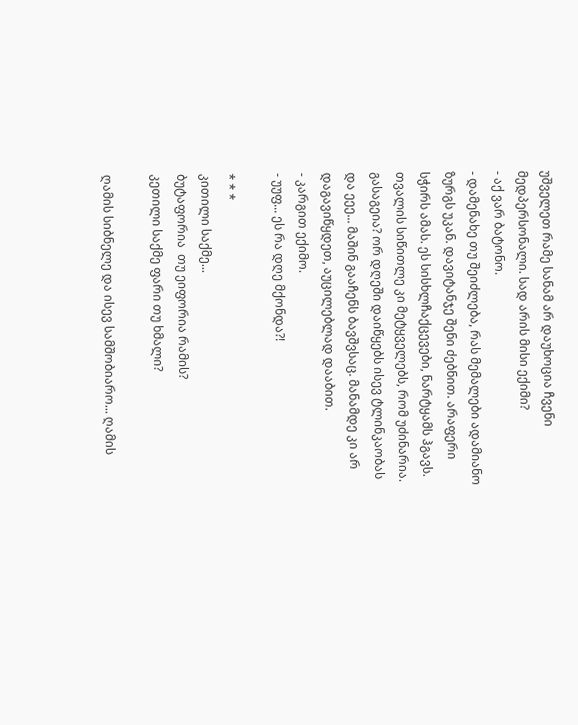უშველეთ რამე სანამ არ დაუხოცია ჩვენი მედპერსონალი. სად არის მისი ექიმი?
- აქ ვარ ბატონო.
- დამენახე თუ შეიძლება, რას მემალები ადამიანო ზურგს უკან. დავიტანჯე შენი ძებნით. არაფერი სჭირს ამას. ეს სისხლჩაქცევები, ნარტყამს ჰგავს. თვალის სიწითლე კი მეტყველებს, რომ უძინარია. გასაგეია? ორ დღეში დაიწყებს ისევ ტლინკაობას და ეეე... მაშინ გააჩენს ბავშვსაც. მანამდე კი არ დაგავიწყდეთ, აუცილებლად დააბით.
- კარგით ექიმო.
- უუფ... ეს რა დღე მქონდა?!

* * *
კითილი საქმე...
ბუტაფორია  თუ ეიფორია რამის?
კეთილი საქმე ფარი თუ ხმალი?

ღამის სიბნელე და ისევ სამშობიარო... ღამის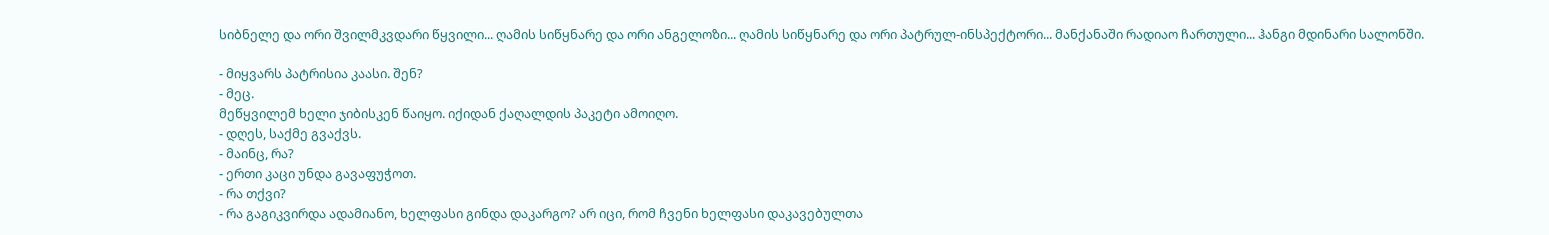სიბნელე და ორი შვილმკვდარი წყვილი... ღამის სიწყნარე და ორი ანგელოზი... ღამის სიწყნარე და ორი პატრულ-ინსპექტორი... მანქანაში რადიაო ჩართული... ჰანგი მდინარი სალონში.

- მიყვარს პატრისია კაასი. შენ?
- მეც.
მეწყვილემ ხელი ჯიბისკენ წაიყო. იქიდან ქაღალდის პაკეტი ამოიღო.
- დღეს, საქმე გვაქვს.
- მაინც, რა?
- ერთი კაცი უნდა გავაფუჭოთ.
- რა თქვი?
- რა გაგიკვირდა ადამიანო, ხელფასი გინდა დაკარგო? არ იცი, რომ ჩვენი ხელფასი დაკავებულთა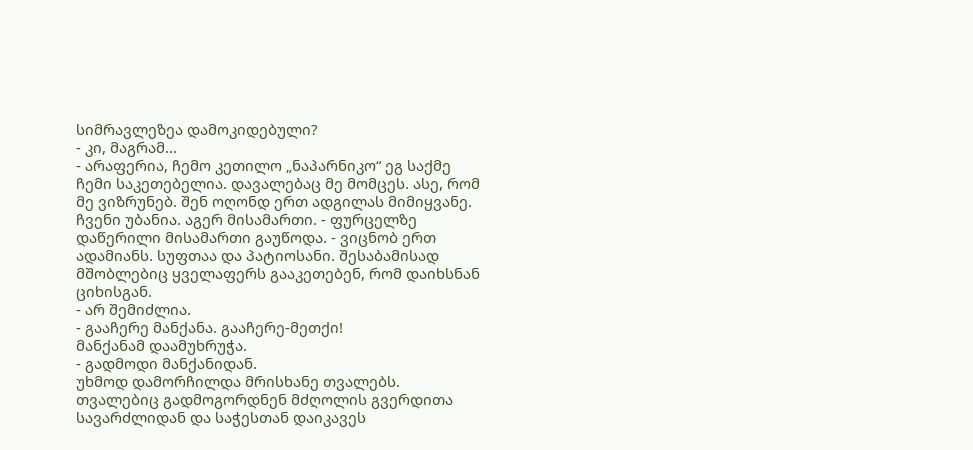სიმრავლეზეა დამოკიდებული?
- კი, მაგრამ...
- არაფერია, ჩემო კეთილო „ნაპარნიკო“ ეგ საქმე ჩემი საკეთებელია. დავალებაც მე მომცეს. ასე, რომ მე ვიზრუნებ. შენ ოღონდ ერთ ადგილას მიმიყვანე. ჩვენი უბანია. აგერ მისამართი. - ფურცელზე დაწერილი მისამართი გაუწოდა. - ვიცნობ ერთ ადამიანს. სუფთაა და პატიოსანი. შესაბამისად მშობლებიც ყველაფერს გააკეთებენ, რომ დაიხსნან ციხისგან.
- არ შემიძლია.
- გააჩერე მანქანა. გააჩერე-მეთქი!
მანქანამ დაამუხრუჭა.
- გადმოდი მანქანიდან.
უხმოდ დამორჩილდა მრისხანე თვალებს. თვალებიც გადმოგორდნენ მძღოლის გვერდითა სავარძლიდან და საჭესთან დაიკავეს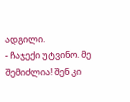ადგილი.
- ჩაჯექი უტვინო. მე შემიძლია! შენ კი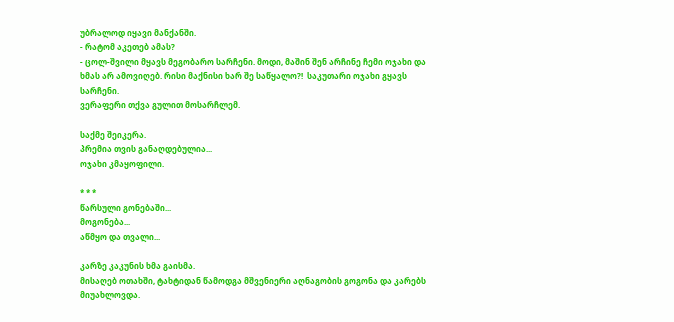უბრალოდ იყავი მანქანში.
- რატომ აკეთებ ამას?
- ცოლ-შვილი მყავს მეგობარო სარჩენი. მოდი, მაშინ შენ არჩინე ჩემი ოჯახი და ხმას არ ამოვიღებ. რისი მაქნისი ხარ შე საწყალო?!  საკუთარი ოჯახი გყავს სარჩენი.
ვერაფერი თქვა გულით მოსარჩლემ.

საქმე შეიკერა.
პრემია თვის განაღდებულია...
ოჯახი კმაყოფილი.

* * *
წარსული გონებაში...
მოგონება...
აწმყო და თვალი...

კარზე კაკუნის ხმა გაისმა.
მისაღებ ოთახში, ტახტიდან წამოდგა მშვენიერი აღნაგობის გოგონა და კარებს მიუახლოვდა.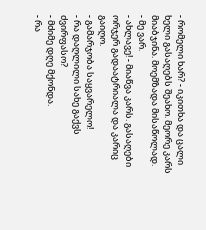- რომელი ხარ? - იკითხა და ცალი ხელი გასაღებს შეახო. მეორე კარს მიაბჯინა. მოემზადა მისაწოლად.
- მე ვარ.
- ახლავე! - მიაწვა კარს. გასაღები ორჯერ გადაატრიალა და კარიც გაიღო.
- გამარჯობა საყვარელო!
- რა დაღლილი სახე გაქვს ძვირფასო?
- მძიმე დღე მქონდა.
- რა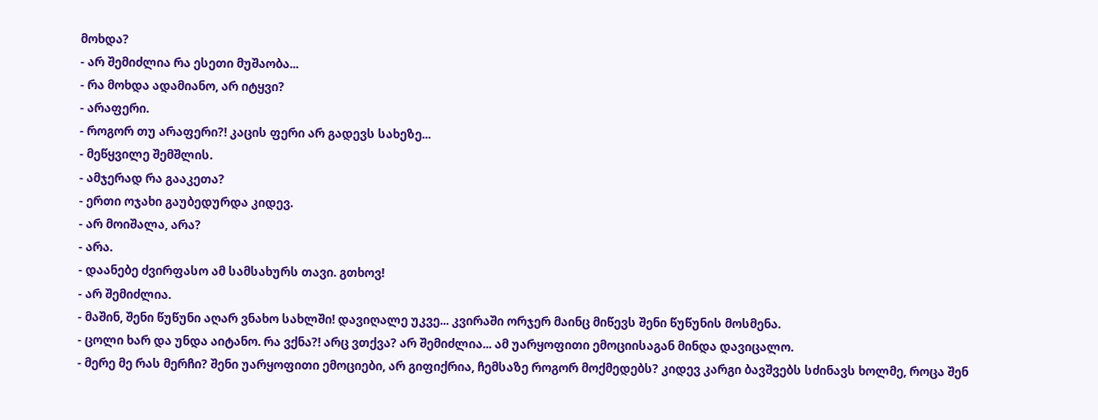მოხდა?
- არ შემიძლია რა ესეთი მუშაობა...
- რა მოხდა ადამიანო, არ იტყვი?
- არაფერი.
- როგორ თუ არაფერი?! კაცის ფერი არ გადევს სახეზე...
- მეწყვილე შემშლის.
- ამჯერად რა გააკეთა?
- ერთი ოჯახი გაუბედურდა კიდევ.
- არ მოიშალა, არა?
- არა.
- დაანებე ძვირფასო ამ სამსახურს თავი. გთხოვ!
- არ შემიძლია.
- მაშინ, შენი წუწუნი აღარ ვნახო სახლში! დავიღალე უკვე... კვირაში ორჯერ მაინც მიწევს შენი წუწუნის მოსმენა.
- ცოლი ხარ და უნდა აიტანო. რა ვქნა?! არც ვთქვა? არ შემიძლია... ამ უარყოფითი ემოციისაგან მინდა დავიცალო.
- მერე მე რას მერჩი? შენი უარყოფითი ემოციები, არ გიფიქრია, ჩემსაზე როგორ მოქმედებს? კიდევ კარგი ბავშვებს სძინავს ხოლმე, როცა შენ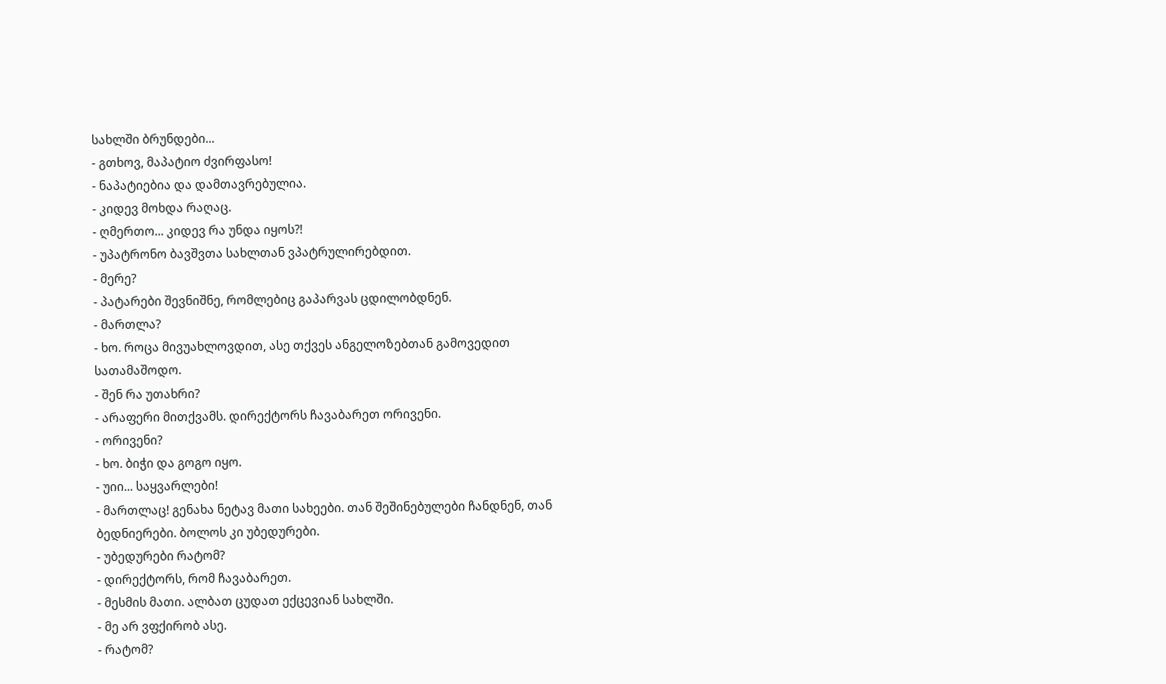სახლში ბრუნდები...
- გთხოვ, მაპატიო ძვირფასო!
- ნაპატიებია და დამთავრებულია.
- კიდევ მოხდა რაღაც.
- ღმერთო... კიდევ რა უნდა იყოს?!
- უპატრონო ბავშვთა სახლთან ვპატრულირებდით.
- მერე?
- პატარები შევნიშნე, რომლებიც გაპარვას ცდილობდნენ.
- მართლა?
- ხო. როცა მივუახლოვდით, ასე თქვეს ანგელოზებთან გამოვედით სათამაშოდო.
- შენ რა უთახრი?
- არაფერი მითქვამს. დირექტორს ჩავაბარეთ ორივენი.
- ორივენი?
- ხო. ბიჭი და გოგო იყო.
- უიი... საყვარლები!
- მართლაც! გენახა ნეტავ მათი სახეები. თან შეშინებულები ჩანდნენ, თან ბედნიერები. ბოლოს კი უბედურები.
- უბედურები რატომ?
- დირექტორს, რომ ჩავაბარეთ.
- მესმის მათი. ალბათ ცუდათ ექცევიან სახლში.
- მე არ ვფქირობ ასე.
- რატომ?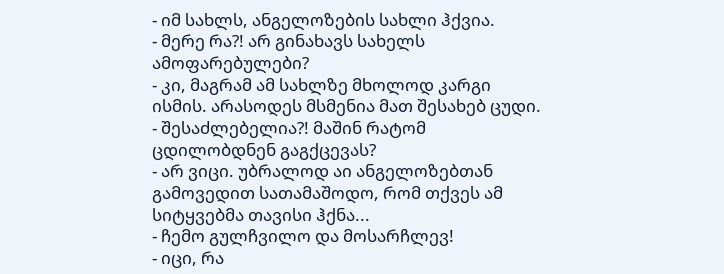- იმ სახლს, ანგელოზების სახლი ჰქვია.
- მერე რა?! არ გინახავს სახელს ამოფარებულები?
- კი, მაგრამ ამ სახლზე მხოლოდ კარგი ისმის. არასოდეს მსმენია მათ შესახებ ცუდი.
- შესაძლებელია?! მაშინ რატომ ცდილობდნენ გაგქცევას?
- არ ვიცი. უბრალოდ აი ანგელოზებთან გამოვედით სათამაშოდო, რომ თქვეს ამ სიტყვებმა თავისი ჰქნა...
- ჩემო გულჩვილო და მოსარჩლევ!
- იცი, რა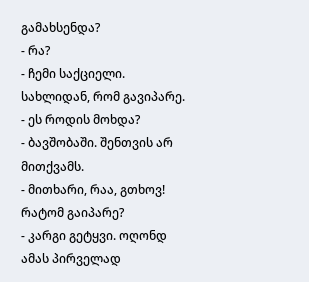გამახსენდა?
- რა?
- ჩემი საქციელი. სახლიდან, რომ გავიპარე.
- ეს როდის მოხდა?
- ბავშობაში. შენთვის არ მითქვამს.
- მითხარი, რაა, გთხოვ! რატომ გაიპარე?
- კარგი გეტყვი. ოღონდ ამას პირველად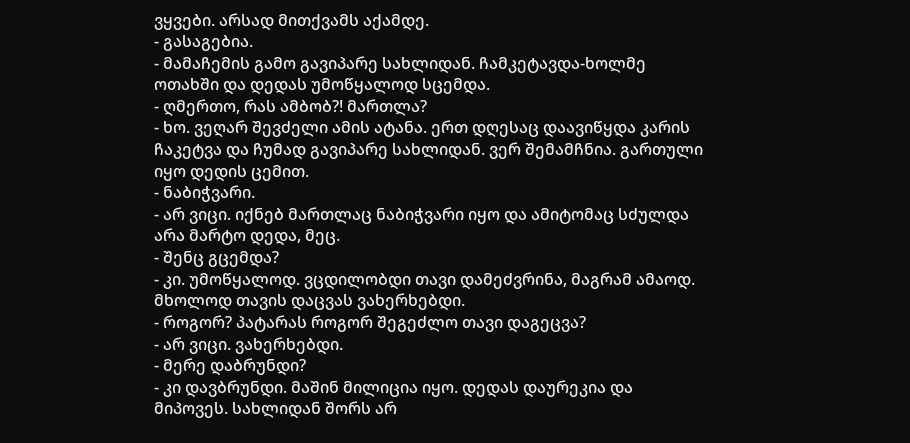ვყვები. არსად მითქვამს აქამდე.
- გასაგებია.
- მამაჩემის გამო გავიპარე სახლიდან. ჩამკეტავდა-ხოლმე ოთახში და დედას უმოწყალოდ სცემდა.
- ღმერთო, რას ამბობ?! მართლა?
- ხო. ვეღარ შევძელი ამის ატანა. ერთ დღესაც დაავიწყდა კარის ჩაკეტვა და ჩუმად გავიპარე სახლიდან. ვერ შემამჩნია. გართული იყო დედის ცემით.
- ნაბიჭვარი.
- არ ვიცი. იქნებ მართლაც ნაბიჭვარი იყო და ამიტომაც სძულდა არა მარტო დედა, მეც.
- შენც გცემდა?
- კი. უმოწყალოდ. ვცდილობდი თავი დამეძვრინა, მაგრამ ამაოდ. მხოლოდ თავის დაცვას ვახერხებდი.
- როგორ? პატარას როგორ შეგეძლო თავი დაგეცვა?
- არ ვიცი. ვახერხებდი.
- მერე დაბრუნდი?
- კი დავბრუნდი. მაშინ მილიცია იყო. დედას დაურეკია და მიპოვეს. სახლიდან შორს არ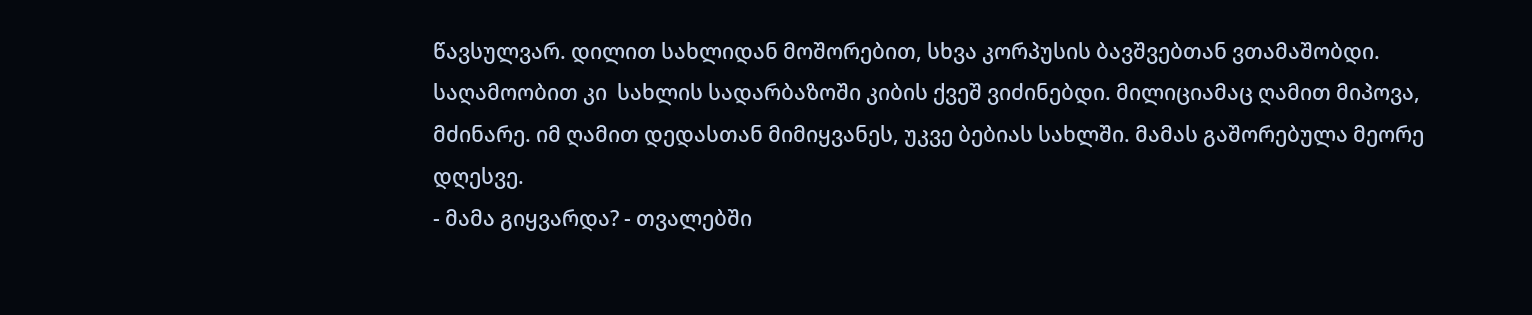წავსულვარ. დილით სახლიდან მოშორებით, სხვა კორპუსის ბავშვებთან ვთამაშობდი. საღამოობით კი  სახლის სადარბაზოში კიბის ქვეშ ვიძინებდი. მილიციამაც ღამით მიპოვა, მძინარე. იმ ღამით დედასთან მიმიყვანეს, უკვე ბებიას სახლში. მამას გაშორებულა მეორე დღესვე.
- მამა გიყვარდა? - თვალებში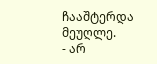ჩააშტერდა მეუღლე.
- არ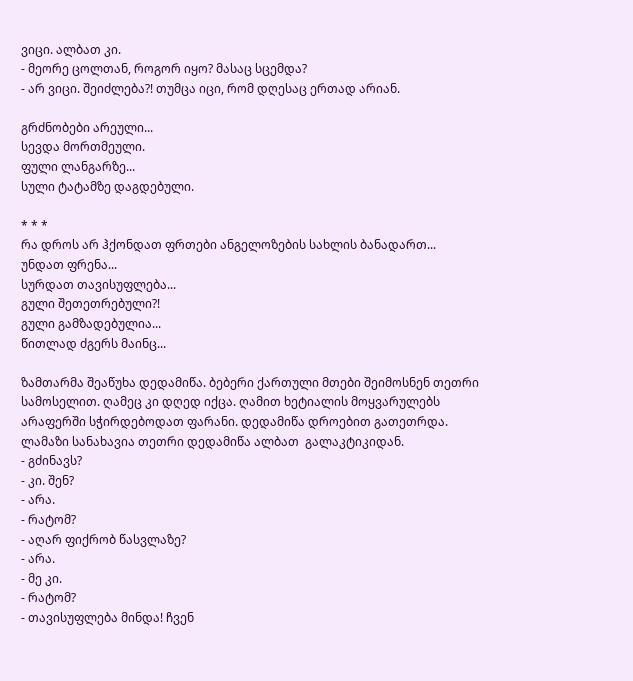ვიცი. ალბათ კი.
- მეორე ცოლთან, როგორ იყო? მასაც სცემდა?
- არ ვიცი. შეიძლება?! თუმცა იცი, რომ დღესაც ერთად არიან.

გრძნობები არეული...
სევდა მორთმეული.
ფული ლანგარზე...
სული ტატამზე დაგდებული.

* * *
რა დროს არ ჰქონდათ ფრთები ანგელოზების სახლის ბანადართ...
უნდათ ფრენა...
სურდათ თავისუფლება...
გული შეთეთრებული?!
გული გამზადებულია...
წითლად ძგერს მაინც...

ზამთარმა შეაწუხა დედამიწა. ბებერი ქართული მთები შეიმოსნენ თეთრი სამოსელით. ღამეც კი დღედ იქცა. ღამით ხეტიალის მოყვარულებს არაფერში სჭირდებოდათ ფარანი. დედამიწა დროებით გათეთრდა. ლამაზი სანახავია თეთრი დედამიწა ალბათ  გალაკტიკიდან.
- გძინავს?
- კი. შენ?
- არა.
- რატომ?
- აღარ ფიქრობ წასვლაზე?
- არა.
- მე კი.
- რატომ?
- თავისუფლება მინდა! ჩვენ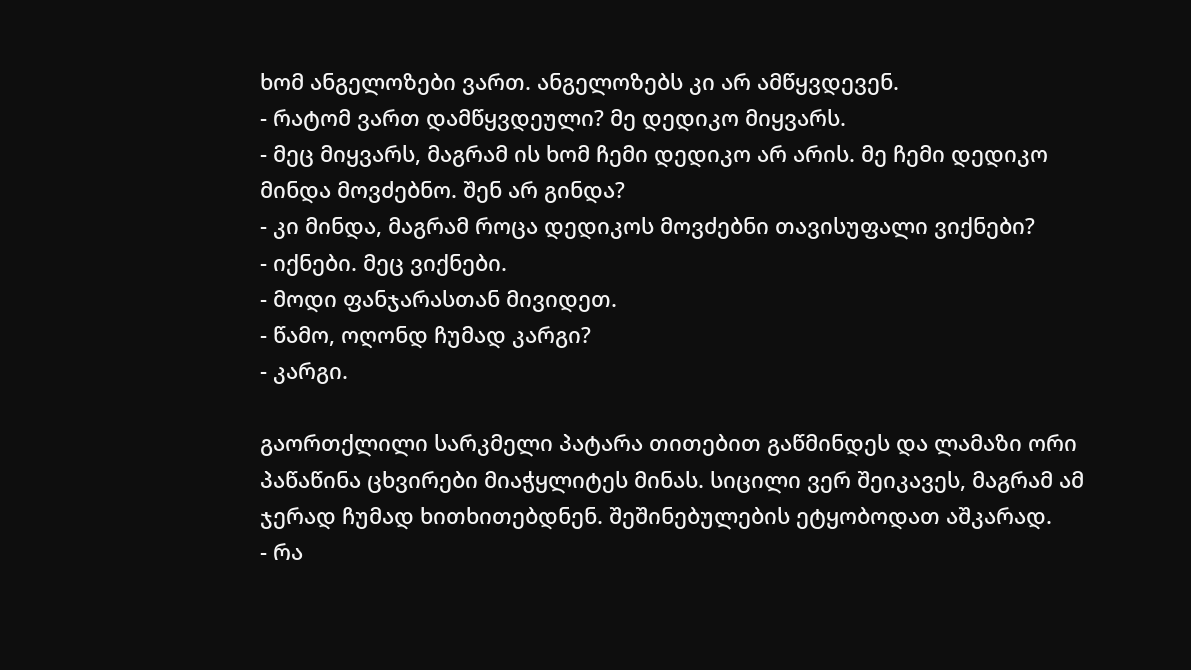ხომ ანგელოზები ვართ. ანგელოზებს კი არ ამწყვდევენ.
- რატომ ვართ დამწყვდეული? მე დედიკო მიყვარს.
- მეც მიყვარს, მაგრამ ის ხომ ჩემი დედიკო არ არის. მე ჩემი დედიკო მინდა მოვძებნო. შენ არ გინდა?
- კი მინდა, მაგრამ როცა დედიკოს მოვძებნი თავისუფალი ვიქნები?
- იქნები. მეც ვიქნები.
- მოდი ფანჯარასთან მივიდეთ.
- წამო, ოღონდ ჩუმად კარგი?
- კარგი.

გაორთქლილი სარკმელი პატარა თითებით გაწმინდეს და ლამაზი ორი პაწაწინა ცხვირები მიაჭყლიტეს მინას. სიცილი ვერ შეიკავეს, მაგრამ ამ ჯერად ჩუმად ხითხითებდნენ. შეშინებულების ეტყობოდათ აშკარად.
- რა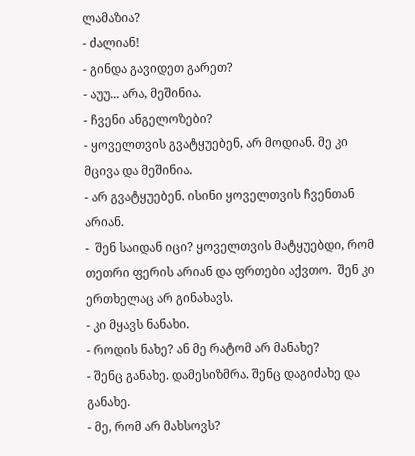ლამაზია?
- ძალიან!
- გინდა გავიდეთ გარეთ?
- აუუ... არა, მეშინია.
- ჩვენი ანგელოზები?
- ყოველთვის გვატყუებენ, არ მოდიან. მე კი მცივა და მეშინია.
- არ გვატყუებენ. ისინი ყოველთვის ჩვენთან არიან.
-  შენ საიდან იცი? ყოველთვის მატყუებდი, რომ თეთრი ფერის არიან და ფრთები აქვთო.  შენ კი ერთხელაც არ გინახავს.
- კი მყავს ნანახი.
- როდის ნახე? ან მე რატომ არ მანახე?
- შენც განახე. დამესიზმრა. შენც დაგიძახე და განახე.
- მე, რომ არ მახსოვს?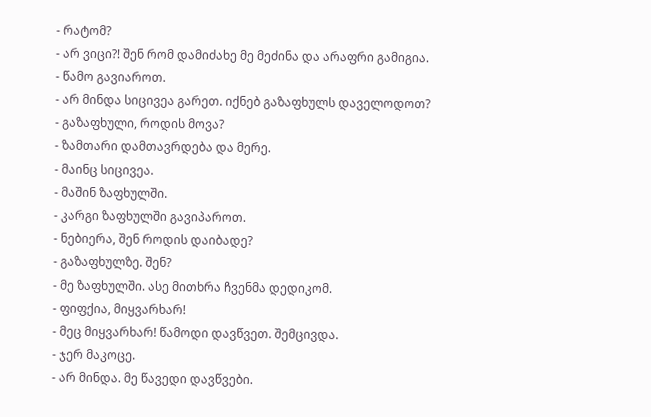- რატომ?
- არ ვიცი?! შენ რომ დამიძახე მე მეძინა და არაფრი გამიგია.
- წამო გავიაროთ.
- არ მინდა სიცივეა გარეთ. იქნებ გაზაფხულს დაველოდოთ?
- გაზაფხული, როდის მოვა?
- ზამთარი დამთავრდება და მერე.
- მაინც სიცივეა.
- მაშინ ზაფხულში.
- კარგი ზაფხულში გავიპაროთ.
- ნებიერა, შენ როდის დაიბადე?
- გაზაფხულზე. შენ?
- მე ზაფხულში. ასე მითხრა ჩვენმა დედიკომ.
- ფიფქია, მიყვარხარ!
- მეც მიყვარხარ! წამოდი დავწვეთ. შემცივდა.
- ჯერ მაკოცე.
- არ მინდა. მე წავედი დავწვები.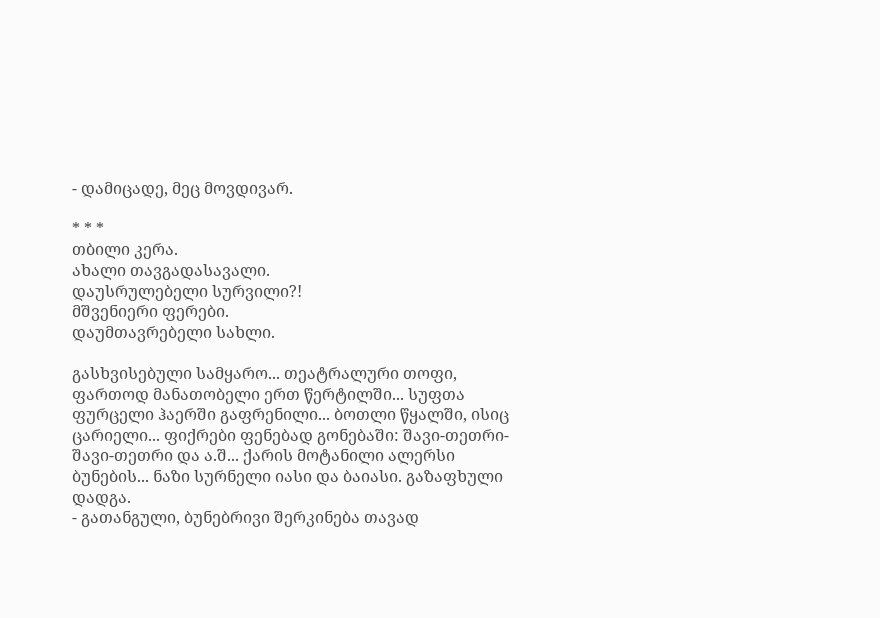- დამიცადე, მეც მოვდივარ.

* * *
თბილი კერა.
ახალი თავგადასავალი.
დაუსრულებელი სურვილი?!
მშვენიერი ფერები.
დაუმთავრებელი სახლი.

გასხვისებული სამყარო... თეატრალური თოფი, ფართოდ მანათობელი ერთ წერტილში... სუფთა ფურცელი ჰაერში გაფრენილი... ბოთლი წყალში, ისიც ცარიელი... ფიქრები ფენებად გონებაში: შავი-თეთრი-შავი-თეთრი და ა.შ... ქარის მოტანილი ალერსი ბუნების... ნაზი სურნელი იასი და ბაიასი. გაზაფხული დადგა.
- გათანგული, ბუნებრივი შერკინება თავად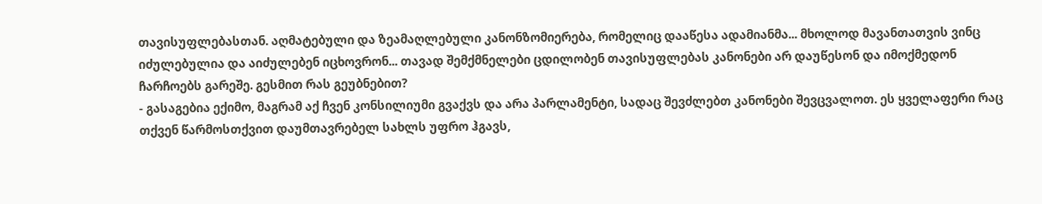თავისუფლებასთან. აღმატებული და ზეამაღლებული კანონზომიერება, რომელიც დააწესა ადამიანმა... მხოლოდ მავანთათვის ვინც იძულებულია და აიძულებენ იცხოვრონ... თავად შემქმნელები ცდილობენ თავისუფლებას კანონები არ დაუწესონ და იმოქმედონ ჩარჩოებს გარეშე. გესმით რას გეუბნებით?
- გასაგებია ექიმო, მაგრამ აქ ჩვენ კონსილიუმი გვაქვს და არა პარლამენტი, სადაც შევძლებთ კანონები შევცვალოთ. ეს ყველაფერი რაც თქვენ წარმოსთქვით დაუმთავრებელ სახლს უფრო ჰგავს,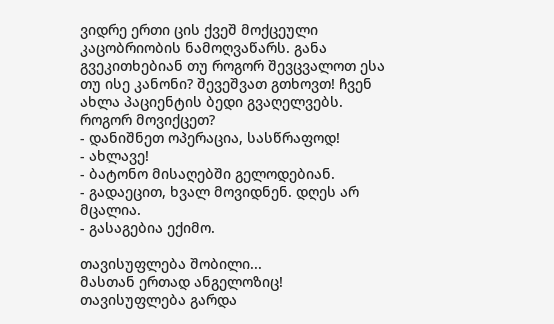ვიდრე ერთი ცის ქვეშ მოქცეული კაცობრიობის ნამოღვაწარს. განა გვეკითხებიან თუ როგორ შევცვალოთ ესა თუ ისე კანონი? შევეშვათ გთხოვთ! ჩვენ ახლა პაციენტის ბედი გვაღელვებს. როგორ მოვიქცეთ?
- დანიშნეთ ოპერაცია, სასწრაფოდ!
- ახლავე!
- ბატონო მისაღებში გელოდებიან.
- გადაეცით, ხვალ მოვიდნენ. დღეს არ მცალია.
- გასაგებია ექიმო.

თავისუფლება შობილი...
მასთან ერთად ანგელოზიც!
თავისუფლება გარდა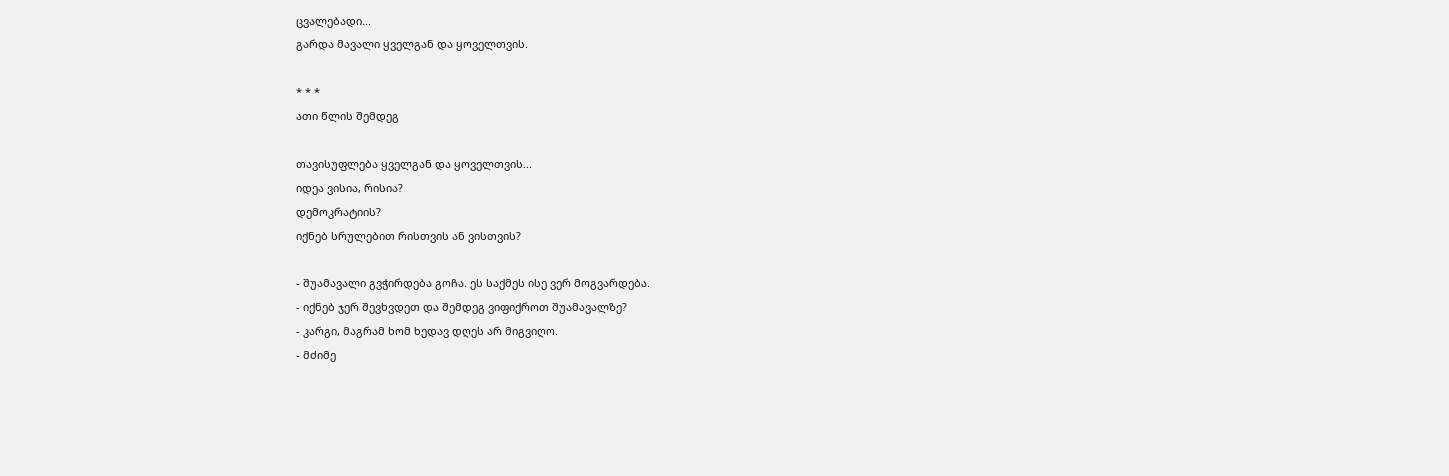ცვალებადი...
გარდა მავალი ყველგან და ყოველთვის.

* * *
ათი წლის შემდეგ

თავისუფლება ყველგან და ყოველთვის...
იდეა ვისია, რისია?
დემოკრატიის?
იქნებ სრულებით რისთვის ან ვისთვის?

- შუამავალი გვჭირდება გოჩა. ეს საქმეს ისე ვერ მოგვარდება.
- იქნებ ჯერ შევხვდეთ და შემდეგ ვიფიქროთ შუამავალზე?
- კარგი, მაგრამ ხომ ხედავ დღეს არ მიგვიღო.
- მძიმე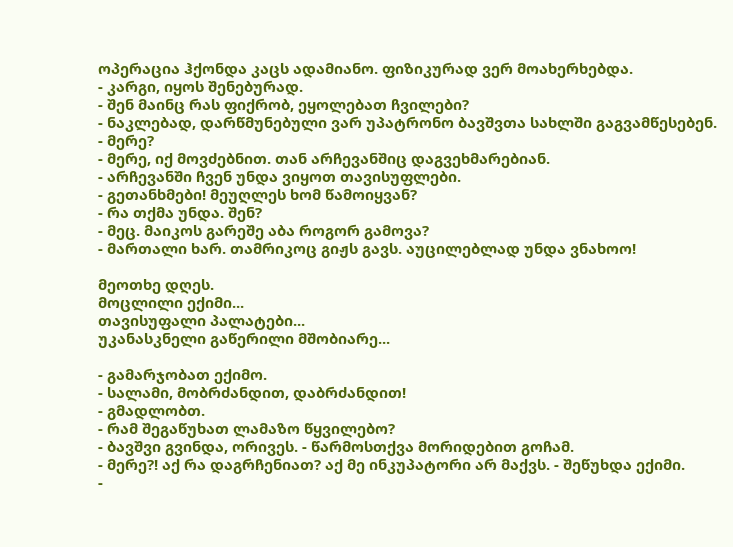ოპერაცია ჰქონდა კაცს ადამიანო. ფიზიკურად ვერ მოახერხებდა.
- კარგი, იყოს შენებურად.
- შენ მაინც რას ფიქრობ, ეყოლებათ ჩვილები?
- ნაკლებად, დარწმუნებული ვარ უპატრონო ბავშვთა სახლში გაგვამწესებენ.
- მერე?
- მერე, იქ მოვძებნით. თან არჩევანშიც დაგვეხმარებიან.
- არჩევანში ჩვენ უნდა ვიყოთ თავისუფლები.
- გეთანხმები! მეუღლეს ხომ წამოიყვან?
- რა თქმა უნდა. შენ?
- მეც. მაიკოს გარეშე აბა როგორ გამოვა?
- მართალი ხარ. თამრიკოც გიჟს გავს. აუცილებლად უნდა ვნახოო!

მეოთხე დღეს.
მოცლილი ექიმი...
თავისუფალი პალატები...
უკანასკნელი გაწერილი მშობიარე...

- გამარჯობათ ექიმო.
- სალამი, მობრძანდით, დაბრძანდით!
- გმადლობთ.
- რამ შეგაწუხათ ლამაზო წყვილებო?
- ბავშვი გვინდა, ორივეს. - წარმოსთქვა მორიდებით გოჩამ.
- მერე?! აქ რა დაგრჩენიათ? აქ მე ინკუპატორი არ მაქვს. - შეწუხდა ექიმი.
-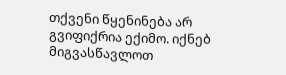თქვენი წყენინება არ გვიფიქრია ექიმო. იქნებ მიგვასწავლოთ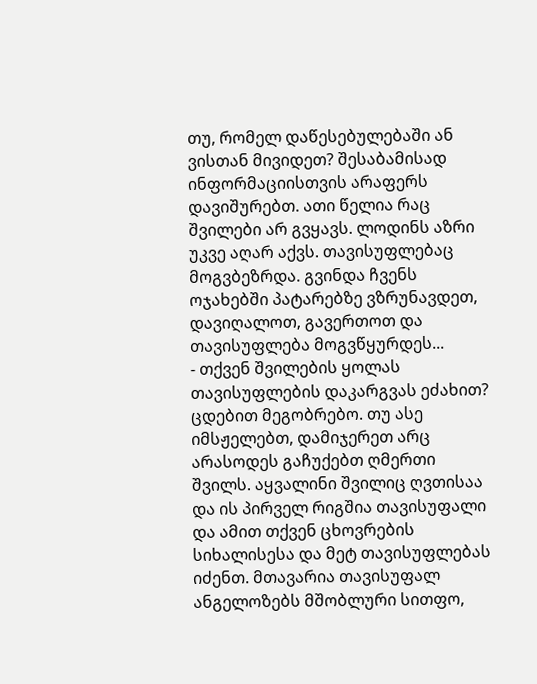თუ, რომელ დაწესებულებაში ან ვისთან მივიდეთ? შესაბამისად ინფორმაციისთვის არაფერს დავიშურებთ. ათი წელია რაც შვილები არ გვყავს. ლოდინს აზრი უკვე აღარ აქვს. თავისუფლებაც მოგვბეზრდა. გვინდა ჩვენს ოჯახებში პატარებზე ვზრუნავდეთ, დავიღალოთ, გავერთოთ და თავისუფლება მოგვწყურდეს...
- თქვენ შვილების ყოლას თავისუფლების დაკარგვას ეძახით? ცდებით მეგობრებო. თუ ასე იმსჟელებთ, დამიჯერეთ არც არასოდეს გაჩუქებთ ღმერთი შვილს. აყვალინი შვილიც ღვთისაა და ის პირველ რიგშია თავისუფალი და ამით თქვენ ცხოვრების სიხალისესა და მეტ თავისუფლებას იძენთ. მთავარია თავისუფალ ანგელოზებს მშობლური სითფო,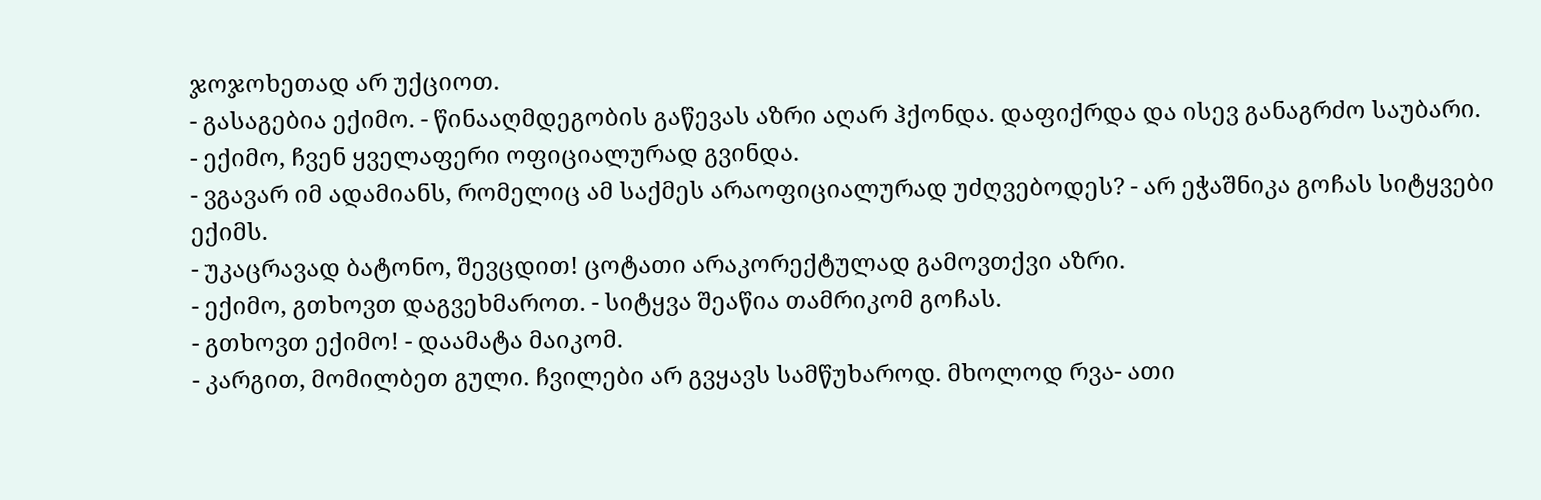ჯოჯოხეთად არ უქციოთ.
- გასაგებია ექიმო. - წინააღმდეგობის გაწევას აზრი აღარ ჰქონდა. დაფიქრდა და ისევ განაგრძო საუბარი.
- ექიმო, ჩვენ ყველაფერი ოფიციალურად გვინდა.
- ვგავარ იმ ადამიანს, რომელიც ამ საქმეს არაოფიციალურად უძღვებოდეს? - არ ეჭაშნიკა გოჩას სიტყვები ექიმს.
- უკაცრავად ბატონო, შევცდით! ცოტათი არაკორექტულად გამოვთქვი აზრი.
- ექიმო, გთხოვთ დაგვეხმაროთ. - სიტყვა შეაწია თამრიკომ გოჩას.
- გთხოვთ ექიმო! - დაამატა მაიკომ.
- კარგით, მომილბეთ გული. ჩვილები არ გვყავს სამწუხაროდ. მხოლოდ რვა- ათი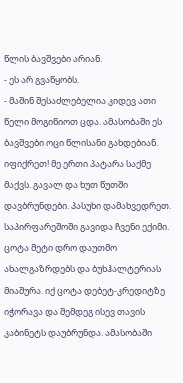წლის ბავშვები არიან.
- ეს არ გვაწყობს.
- მაშინ შესაძლებელია კიდევ ათი წელი მოგიწიოთ ცდა. ამასობაში ეს ბავშვები ოცი წლისანი გახდებიან. იფიქრეთ! მე ერთი პატარა საქმე მაქვს. გავალ და ხუთ წუთში დავბრუნდები. პასუხი დამახვედრეთ.
საპირფარეშოში გავიდა ჩვენი ექიმი. ცოტა მეტი დრო დაუთმო ახალგაზრდებს და ბუხჰალტერიას მიაშურა. იქ ცოტა დებეტ-კრედიტზე იჭორავა და შემდეგ ისევ თავის კაბინეტს დაუბრუნდა. ამასობაში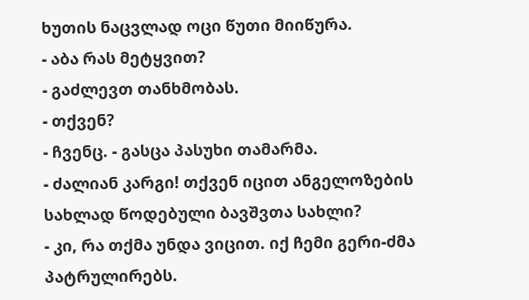ხუთის ნაცვლად ოცი წუთი მიიწურა.
- აბა რას მეტყვით?
- გაძლევთ თანხმობას.
- თქვენ?
- ჩვენც. - გასცა პასუხი თამარმა.
- ძალიან კარგი! თქვენ იცით ანგელოზების სახლად წოდებული ბავშვთა სახლი?
- კი, რა თქმა უნდა ვიცით. იქ ჩემი გერი-ძმა პატრულირებს.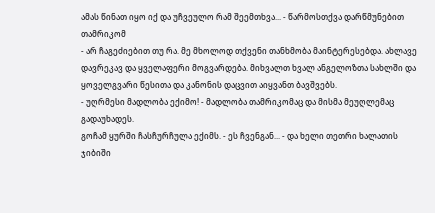ამას წინათ იყო იქ და უჩვეულო რამ შეემთხვა... - წარმოსთქვა დარწმუნებით თამრიკომ
- არ ჩაგეძიებით თუ რა. მე მხოლოდ თქვენი თანხმობა მაინტერესებდა. ახლავე დავრეკავ და ყველაფერი მოგვარდება. მიხვალთ ხვალ ანგელოზთა სახლში და ყოველგვარი წესითა და კანონის დაცვით აიყვანთ ბავშვებს.
- უღრმესი მადლობა ექიმო! - მადლობა თამრიკომაც და მისმა მეუღლემაც გადაუხადეს.
გოჩამ ყურში ჩასჩურჩულა ექიმს. - ეს ჩვენგან... - და ხელი თეთრი ხალათის ჯიბიში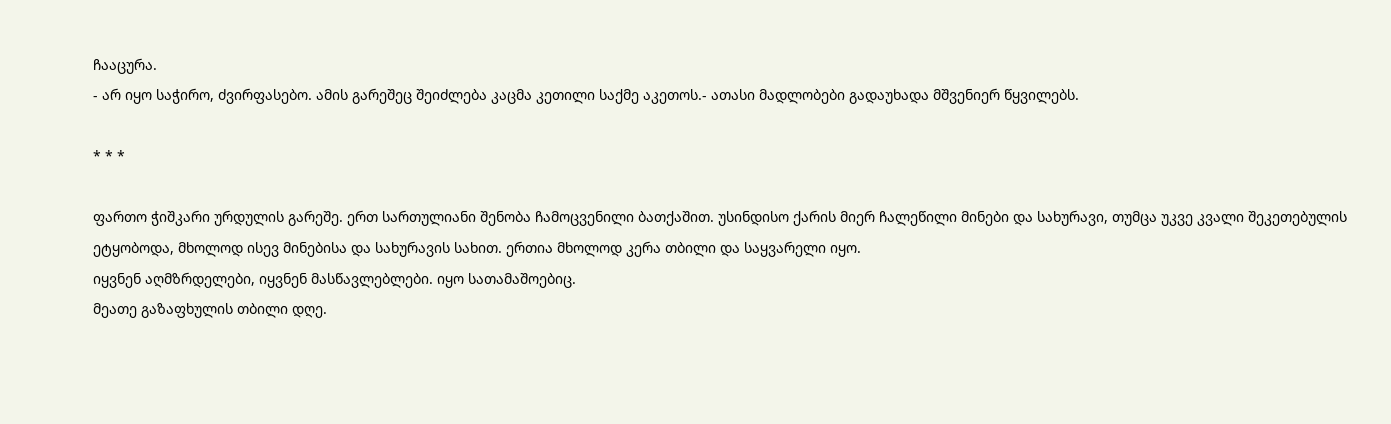ჩააცურა.
- არ იყო საჭირო, ძვირფასებო. ამის გარეშეც შეიძლება კაცმა კეთილი საქმე აკეთოს.- ათასი მადლობები გადაუხადა მშვენიერ წყვილებს.

* * *

ფართო ჭიშკარი ურდულის გარეშე. ერთ სართულიანი შენობა ჩამოცვენილი ბათქაშით. უსინდისო ქარის მიერ ჩალეწილი მინები და სახურავი, თუმცა უკვე კვალი შეკეთებულის ეტყობოდა, მხოლოდ ისევ მინებისა და სახურავის სახით. ერთია მხოლოდ კერა თბილი და საყვარელი იყო.
იყვნენ აღმზრდელები, იყვნენ მასწავლებლები. იყო სათამაშოებიც.
მეათე გაზაფხულის თბილი დღე.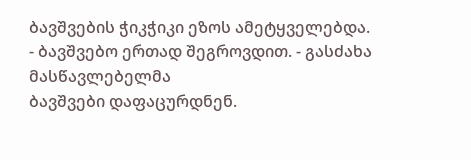ბავშვების ჭიკჭიკი ეზოს ამეტყველებდა.
- ბავშვებო ერთად შეგროვდით. - გასძახა მასწავლებელმა
ბავშვები დაფაცურდნენ.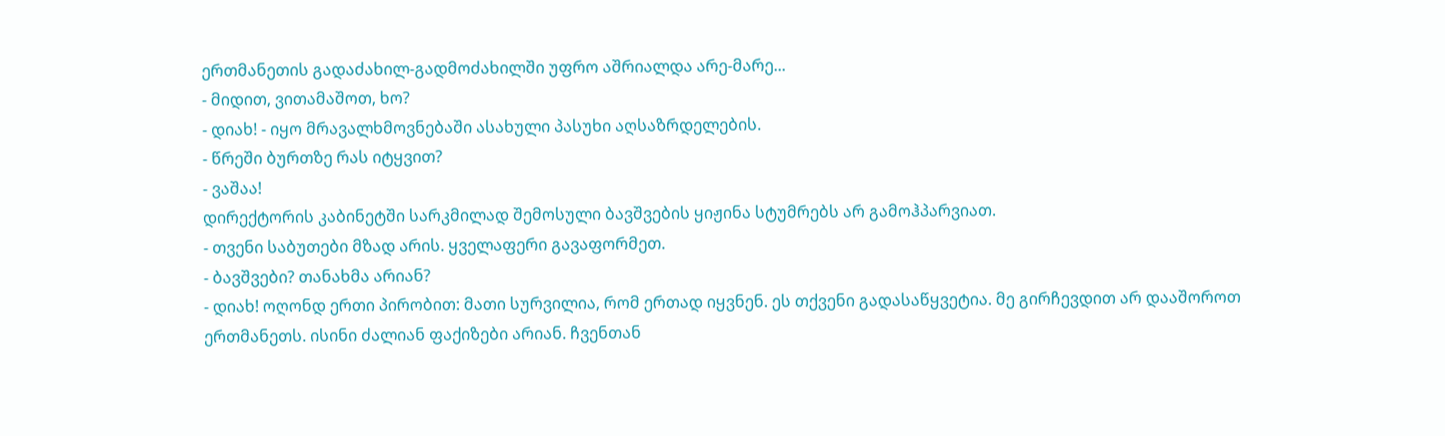ერთმანეთის გადაძახილ-გადმოძახილში უფრო აშრიალდა არე-მარე...
- მიდით, ვითამაშოთ, ხო?
- დიახ! - იყო მრავალხმოვნებაში ასახული პასუხი აღსაზრდელების.
- წრეში ბურთზე რას იტყვით?
- ვაშაა!
დირექტორის კაბინეტში სარკმილად შემოსული ბავშვების ყიჟინა სტუმრებს არ გამოჰპარვიათ.
- თვენი საბუთები მზად არის. ყველაფერი გავაფორმეთ.
- ბავშვები? თანახმა არიან?
- დიახ! ოღონდ ერთი პირობით: მათი სურვილია, რომ ერთად იყვნენ. ეს თქვენი გადასაწყვეტია. მე გირჩევდით არ დააშოროთ ერთმანეთს. ისინი ძალიან ფაქიზები არიან. ჩვენთან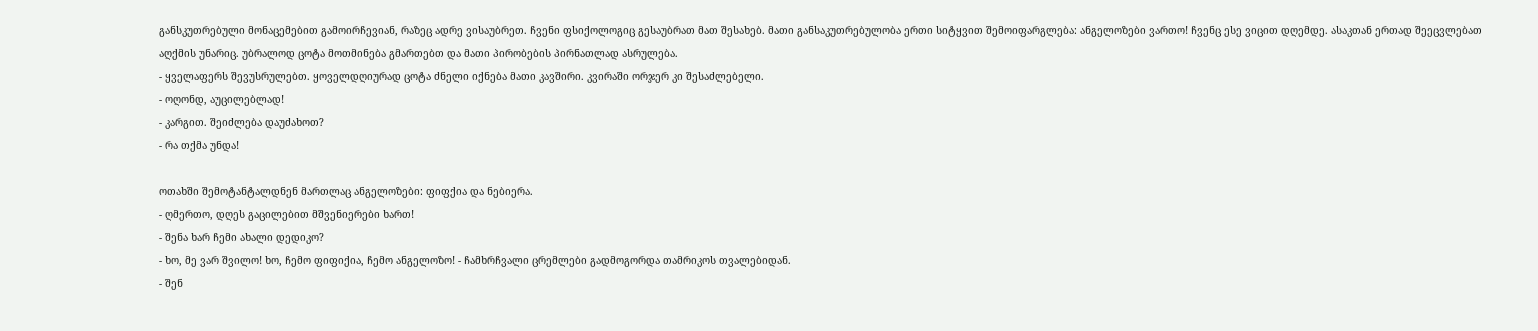განსკუთრებული მონაცემებით გამოირჩევიან, რაზეც ადრე ვისაუბრეთ. ჩვენი ფსიქოლოგიც გესაუბრათ მათ შესახებ. მათი განსაკუთრებულობა ერთი სიტყვით შემოიფარგლება: ანგელოზები ვართო! ჩვენც ესე ვიცით დღემდე. ასაკთან ერთად შეეცვლებათ აღქმის უნარიც. უბრალოდ ცოტა მოთმინება გმართებთ და მათი პირობების პირნათლად ასრულება.
- ყველაფერს შევუსრულებთ. ყოველდღიურად ცოტა ძნელი იქნება მათი კავშირი. კვირაში ორჯერ კი შესაძლებელი.
- ოღონდ, აუცილებლად!
- კარგით. შეიძლება დაუძახოთ?
- რა თქმა უნდა!

ოთახში შემოტანტალდნენ მართლაც ანგელოზები: ფიფქია და ნებიერა.
- ღმერთო, დღეს გაცილებით მშვენიერები ხართ!
- შენა ხარ ჩემი ახალი დედიკო?
- ხო, მე ვარ შვილო! ხო, ჩემო ფიფიქია, ჩემო ანგელოზო! - ჩამხრჩვალი ცრემლები გადმოგორდა თამრიკოს თვალებიდან.
- შენ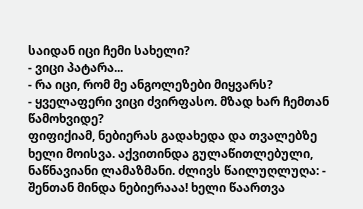საიდან იცი ჩემი სახელი?
- ვიცი პატარა...
- რა იცი, რომ მე ანგოლეზები მიყვარს?
- ყველაფერი ვიცი ძვირფასო. მზად ხარ ჩემთან წამოხვიდე?
ფიფიქიამ, ნებიერას გადახედა და თვალებზე ხელი მოისვა. აქვითინდა გულაწითლებული, ნაწნავიანი ლამაზმანი. ძლივს წაილუღლუღა: - შენთან მინდა ნებიერააა! ხელი წაართვა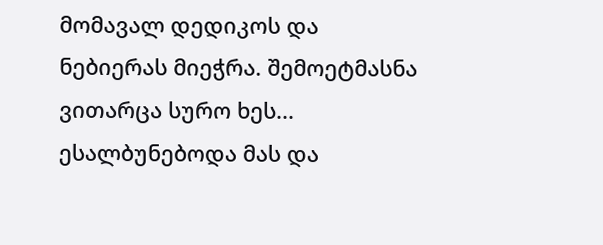მომავალ დედიკოს და ნებიერას მიეჭრა. შემოეტმასნა ვითარცა სურო ხეს... ესალბუნებოდა მას და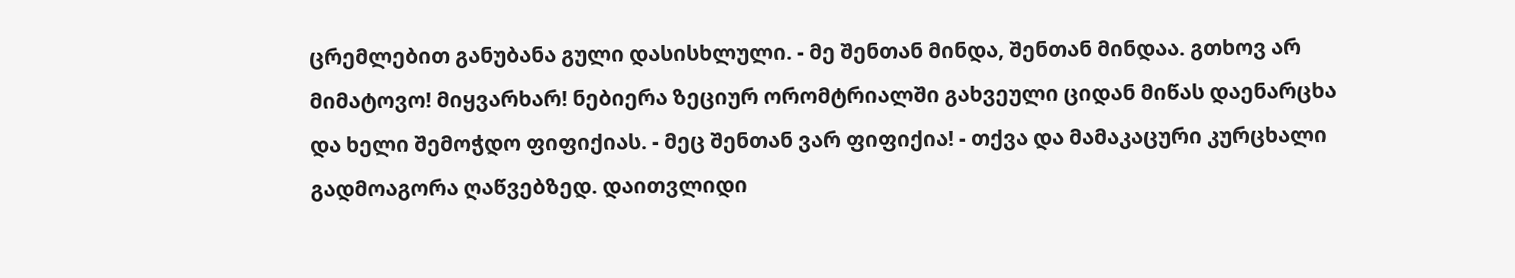ცრემლებით განუბანა გული დასისხლული. - მე შენთან მინდა, შენთან მინდაა. გთხოვ არ მიმატოვო! მიყვარხარ! ნებიერა ზეციურ ორომტრიალში გახვეული ციდან მიწას დაენარცხა და ხელი შემოჭდო ფიფიქიას. - მეც შენთან ვარ ფიფიქია! - თქვა და მამაკაცური კურცხალი გადმოაგორა ღაწვებზედ. დაითვლიდი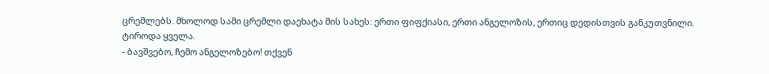ცრემლებს. მხოლოდ სამი ცრემლი დაეხატა მის სახეს: ერთი ფიფქიასი, ერთი ანგელოზის, ერთიც დედისთვის განკუთვნილი.
ტიროდა ყველა.
- ბავშვებო, ჩემო ანგელოზებო! თქვენ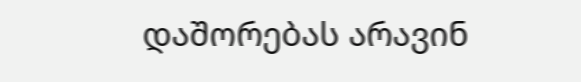დაშორებას არავინ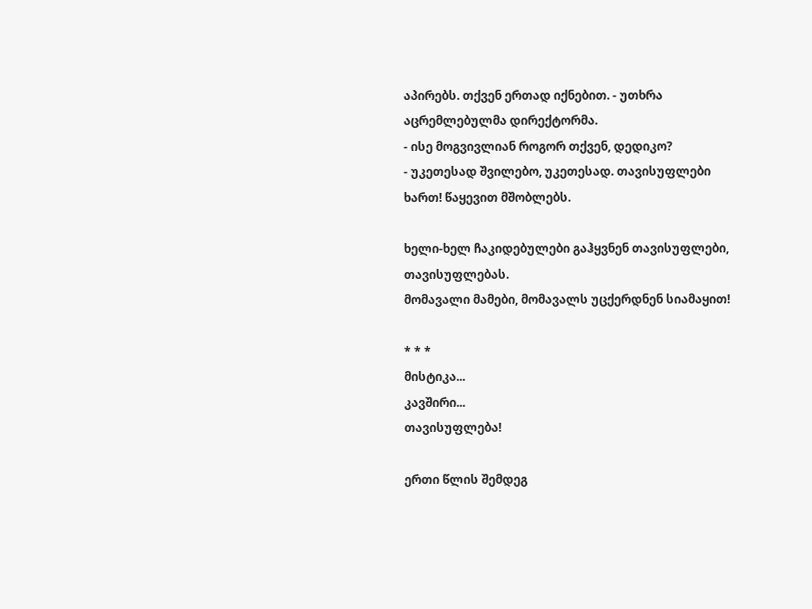აპირებს. თქვენ ერთად იქნებით. - უთხრა აცრემლებულმა დირექტორმა.
- ისე მოგვივლიან როგორ თქვენ, დედიკო?
- უკეთესად შვილებო, უკეთესად. თავისუფლები ხართ! წაყევით მშობლებს.

ხელი-ხელ ჩაკიდებულები გაჰყვნენ თავისუფლები, თავისუფლებას.
მომავალი მამები, მომავალს უცქერდნენ სიამაყით!

* * *
მისტიკა...
კავშირი...
თავისუფლება!

ერთი წლის შემდეგ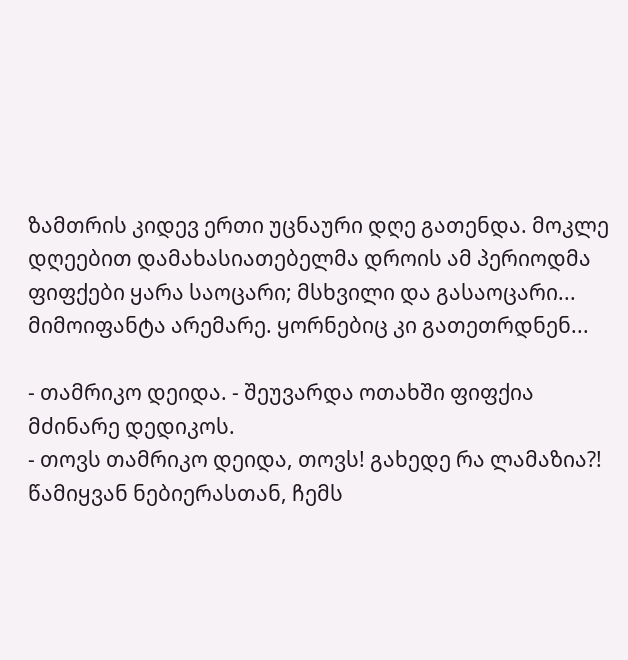ზამთრის კიდევ ერთი უცნაური დღე გათენდა. მოკლე დღეებით დამახასიათებელმა დროის ამ პერიოდმა ფიფქები ყარა საოცარი; მსხვილი და გასაოცარი... მიმოიფანტა არემარე. ყორნებიც კი გათეთრდნენ...

- თამრიკო დეიდა. - შეუვარდა ოთახში ფიფქია მძინარე დედიკოს.
- თოვს თამრიკო დეიდა, თოვს! გახედე რა ლამაზია?! წამიყვან ნებიერასთან, ჩემს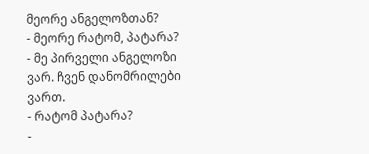მეორე ანგელოზთან?
- მეორე რატომ, პატარა?
- მე პირველი ანგელოზი ვარ. ჩვენ დანომრილები ვართ.
- რატომ პატარა?
-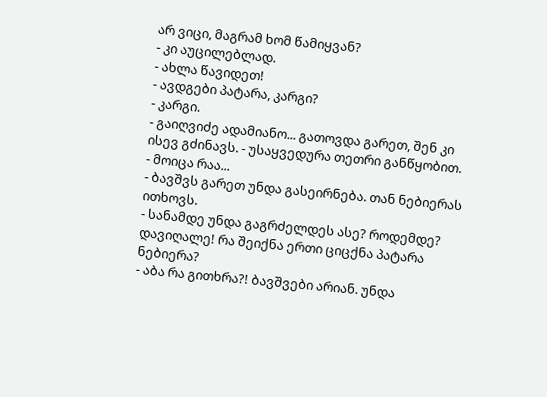არ ვიცი, მაგრამ ხომ წამიყვან?
- კი აუცილებლად.
- ახლა წავიდეთ!
- ავდგები პატარა, კარგი?
- კარგი.
- გაიღვიძე ადამიანო... გათოვდა გარეთ, შენ კი ისევ გძინავს. - უსაყვედურა თეთრი განწყობით.
- მოიცა რაა...
- ბავშვს გარეთ უნდა გასეირნება. თან ნებიერას ითხოვს.
- სანამდე უნდა გაგრძელდეს ასე? როდემდე? დავიღალე! რა შეიქნა ერთი ციცქნა პატარა ნებიერა?
- აბა რა გითხრა?! ბავშვები არიან. უნდა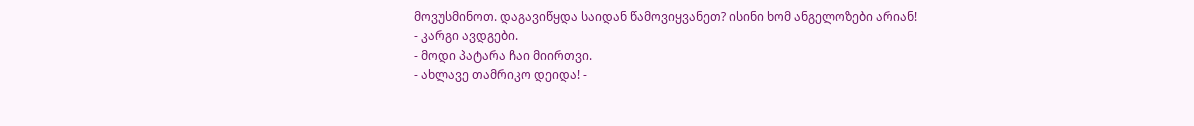მოვუსმინოთ. დაგავიწყდა საიდან წამოვიყვანეთ? ისინი ხომ ანგელოზები არიან!
- კარგი ავდგები.
- მოდი პატარა ჩაი მიირთვი.
- ახლავე თამრიკო დეიდა! -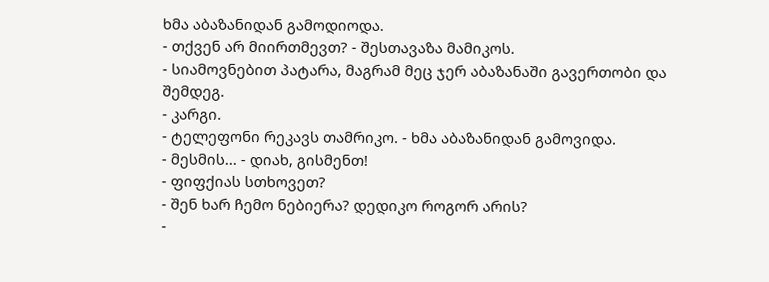ხმა აბაზანიდან გამოდიოდა.
- თქვენ არ მიირთმევთ? - შესთავაზა მამიკოს.
- სიამოვნებით პატარა, მაგრამ მეც ჯერ აბაზანაში გავერთობი და შემდეგ.
- კარგი.
- ტელეფონი რეკავს თამრიკო. - ხმა აბაზანიდან გამოვიდა.
- მესმის... - დიახ, გისმენთ!
- ფიფქიას სთხოვეთ?
- შენ ხარ ჩემო ნებიერა? დედიკო როგორ არის?
-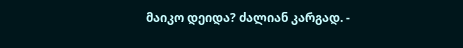მაიკო დეიდა? ძალიან კარგად. -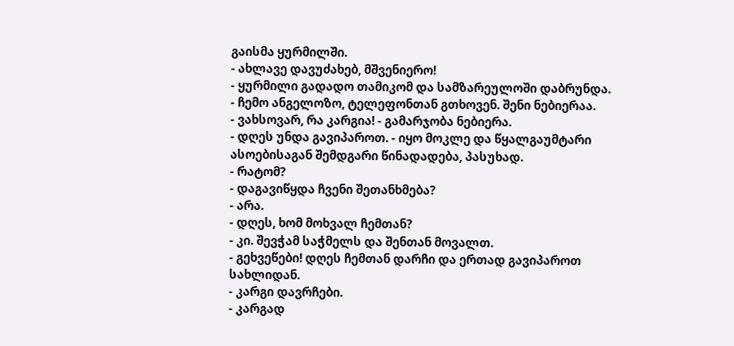გაისმა ყურმილში.
- ახლავე დავუძახებ, მშვენიერო!
- ყურმილი გადადო თამიკომ და სამზარეულოში დაბრუნდა.
- ჩემო ანგელოზო, ტელეფონთან გთხოვენ. შენი ნებიერაა.
- ვახსოვარ, რა კარგია! - გამარჯობა ნებიერა.
- დღეს უნდა გავიპაროთ. - იყო მოკლე და წყალგაუმტარი ასოებისაგან შემდგარი წინადადება, პასუხად.
- რატომ?
- დაგავიწყდა ჩვენი შეთანხმება?
- არა.
- დღეს, ხომ მოხვალ ჩემთან?
- კი. შევჭამ საჭმელს და შენთან მოვალთ.
- გეხვეწები! დღეს ჩემთან დარჩი და ერთად გავიპაროთ სახლიდან.
- კარგი დავრჩები.
- კარგად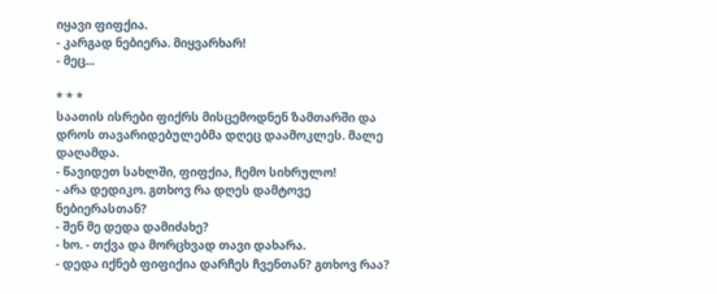იყავი ფიფქია.
- კარგად ნებიერა. მიყვარხარ!
- მეც...

* * *
საათის ისრები ფიქრს მისცემოდნენ ზამთარში და დროს თავარიდებულებმა დღეც დაამოკლეს. მალე დაღამდა.
- წავიდეთ სახლში, ფიფქია, ჩემო სიხრულო!
- არა დედიკო. გთხოვ რა დღეს დამტოვე ნებიერასთან?
- შენ მე დედა დამიძახე?
- ხო. - თქვა და მორცხვად თავი დახარა.
- დედა იქნებ ფიფიქია დარჩეს ჩვენთან? გთხოვ რაა?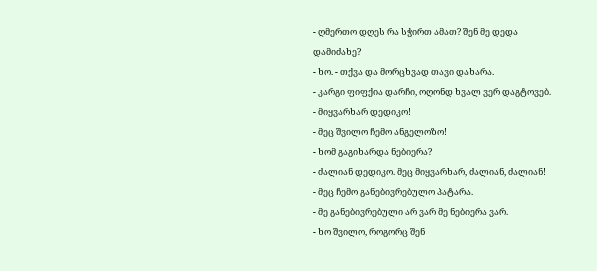- ღმერთო დღეს რა სჭირთ ამათ? შენ მე დედა დამიძახე?
- ხო. - თქვა და მორცხვად თავი დახარა.
- კარგი ფიფქია დარჩი, ოღონდ ხვალ ვერ დაგტოვებ.
- მიყვარხარ დედიკო!
- მეც შვილო ჩემო ანგელოზო!
- ხომ გაგიხარდა ნებიერა?
- ძალიან დედიკო. მეც მიყვარხარ, ძალიან, ძალიან!
- მეც ჩემო განებივრებულო პატარა.
- მე განებივრებული არ ვარ მე ნებიერა ვარ.
- ხო შვილო, როგორც შენ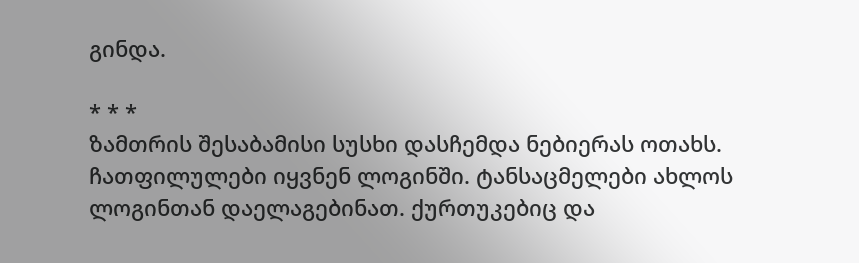გინდა.

* * *
ზამთრის შესაბამისი სუსხი დასჩემდა ნებიერას ოთახს. ჩათფილულები იყვნენ ლოგინში. ტანსაცმელები ახლოს ლოგინთან დაელაგებინათ. ქურთუკებიც და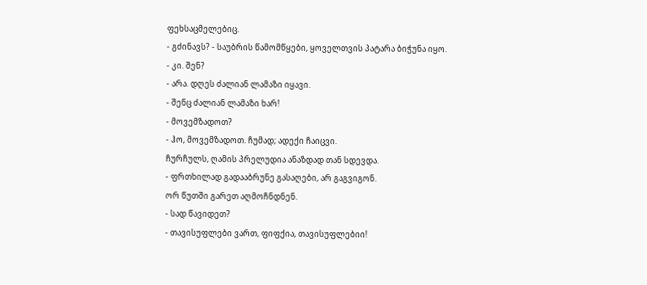ფეხსაცმელებიც.
- გძინავს? - საუბრის წამომწყები, ყოველთვის პატარა ბიჭუნა იყო.
- კი. შენ?
- არა. დღეს ძალიან ლამაზი იყავი.
- შენც ძალიან ლამაზი ხარ!
- მოვემზადოთ?
- ჰო, მოვემზადოთ. ჩუმად; ადექი ჩაიცვი.
ჩურჩულს, ღამის პრელუდია ანაზდად თან სდევდა.
- ფრთხილად გადააბრუნე გასაღები, არ გაგვიგონ.
ორ წუთში გარეთ აღმოჩნდნენ.
- სად წავიდეთ?
- თავისუფლები ვართ, ფიფქია, თავისუფლებიი!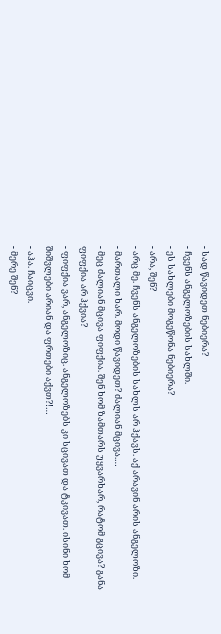- სად წავიდეთ ნებიერა?
- ჩვენს ანგელოზების სახლში.
- ეს სახლები მოგეწონა ნებიერა?
- არა, შენ?
- არც მე. ჩვენს ანგელოზების სახლს არ ჰქავს. აქ არავინ არის ანგელოზი.
- მართალი ხარ. მოდი წავიდეთ? ძალიან მცივა.…
- მეც ძალიან მცივა ფიფქია. შენ ხომ ზამთარს უყვარხარ, რატომ გცივა? განა ფიფქია არ ჰქვია?
- ფიფქია ვარ, ანგელოზიც. ანგელოზებს კი სცივათ და ტკივათ. ისინი ხომ შიშვლები არიან და ფრთები აქვთ?!…
- აჰა. ჩაიცვი.
- მერე შენ?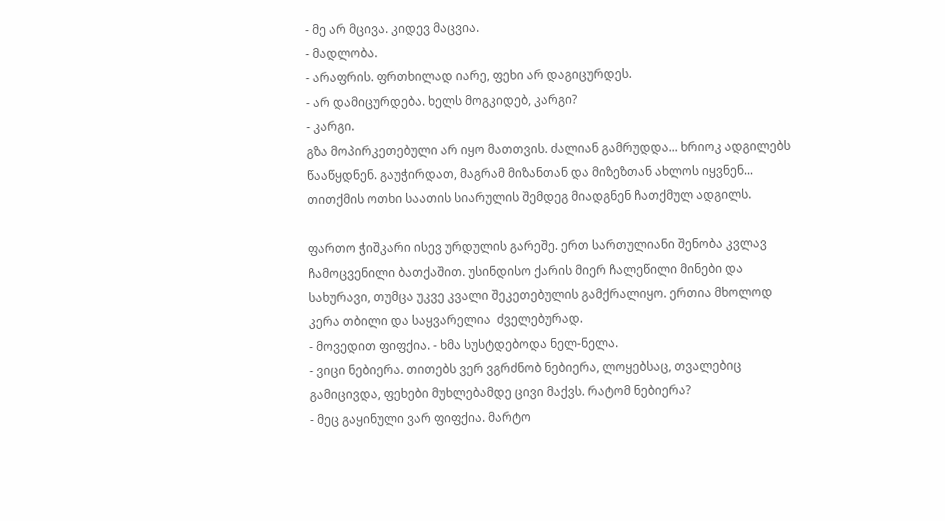- მე არ მცივა. კიდევ მაცვია.
- მადლობა.
- არაფრის. ფრთხილად იარე, ფეხი არ დაგიცურდეს.
- არ დამიცურდება. ხელს მოგკიდებ, კარგი?
- კარგი.
გზა მოპირკეთებული არ იყო მათთვის. ძალიან გამრუდდა... ხრიოკ ადგილებს წააწყდნენ. გაუჭირდათ, მაგრამ მიზანთან და მიზეზთან ახლოს იყვნენ... თითქმის ოთხი საათის სიარულის შემდეგ მიადგნენ ჩათქმულ ადგილს.

ფართო ჭიშკარი ისევ ურდულის გარეშე. ერთ სართულიანი შენობა კვლავ ჩამოცვენილი ბათქაშით. უსინდისო ქარის მიერ ჩალეწილი მინები და სახურავი, თუმცა უკვე კვალი შეკეთებულის გამქრალიყო. ერთია მხოლოდ კერა თბილი და საყვარელია  ძველებურად.
- მოვედით ფიფქია. - ხმა სუსტდებოდა ნელ-ნელა.
- ვიცი ნებიერა. თითებს ვერ ვგრძნობ ნებიერა, ლოყებსაც, თვალებიც გამიცივდა, ფეხები მუხლებამდე ცივი მაქვს. რატომ ნებიერა?
- მეც გაყინული ვარ ფიფქია. მარტო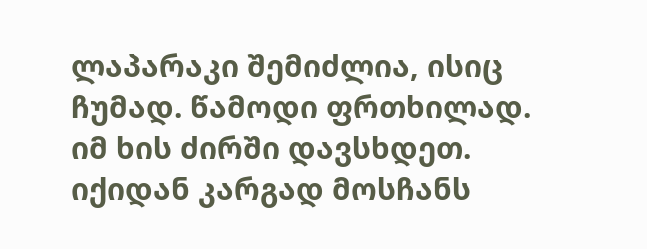ლაპარაკი შემიძლია, ისიც ჩუმად. წამოდი ფრთხილად. იმ ხის ძირში დავსხდეთ. იქიდან კარგად მოსჩანს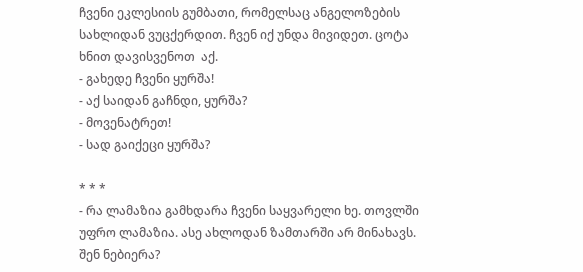ჩვენი ეკლესიის გუმბათი, რომელსაც ანგელოზების სახლიდან ვუცქერდით. ჩვენ იქ უნდა მივიდეთ. ცოტა ხნით დავისვენოთ  აქ.
- გახედე ჩვენი ყურშა!
- აქ საიდან გაჩნდი, ყურშა?
- მოვენატრეთ!
- სად გაიქეცი ყურშა?

* * *
- რა ლამაზია გამხდარა ჩვენი საყვარელი ხე. თოვლში უფრო ლამაზია. ასე ახლოდან ზამთარში არ მინახავს. შენ ნებიერა?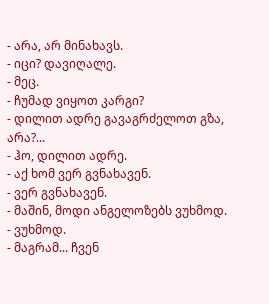- არა, არ მინახავს.
- იცი? დავიღალე.
- მეც.
- ჩუმად ვიყოთ კარგი?
- დილით ადრე გავაგრძელოთ გზა, არა?...
- ჰო, დილით ადრე.
- აქ ხომ ვერ გვნახავენ.
- ვერ გვნახავენ.
- მაშინ, მოდი ანგელოზებს ვუხმოდ.
- ვუხმოდ.
- მაგრამ... ჩვენ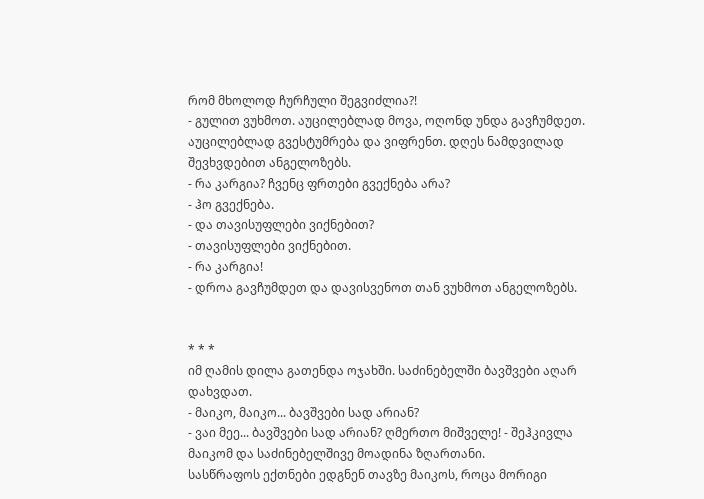რომ მხოლოდ ჩურჩული შეგვიძლია?!
- გულით ვუხმოთ. აუცილებლად მოვა, ოღონდ უნდა გავჩუმდეთ. აუცილებლად გვესტუმრება და ვიფრენთ. დღეს ნამდვილად შევხვდებით ანგელოზებს.
- რა კარგია? ჩვენც ფრთები გვექნება არა?
- ჰო გვექნება.
- და თავისუფლები ვიქნებით?
- თავისუფლები ვიქნებით.
- რა კარგია!
- დროა გავჩუმდეთ და დავისვენოთ თან ვუხმოთ ანგელოზებს.


* * *
იმ ღამის დილა გათენდა ოჯახში. საძინებელში ბავშვები აღარ დახვდათ.
- მაიკო, მაიკო... ბავშვები სად არიან?
- ვაი მეე... ბავშვები სად არიან? ღმერთო მიშველე! - შეჰკივლა მაიკომ და საძინებელშივე მოადინა ზღართანი.
სასწრაფოს ექთნები ედგნენ თავზე მაიკოს, როცა მორიგი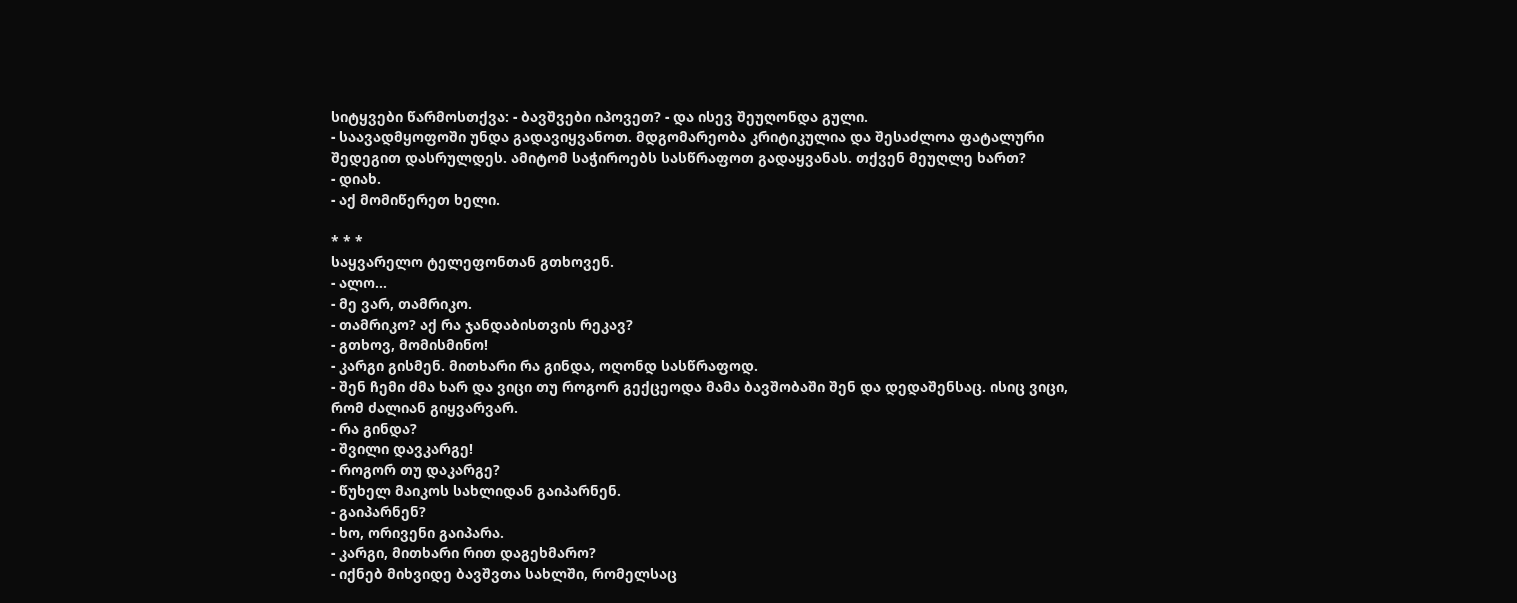სიტყვები წარმოსთქვა: - ბავშვები იპოვეთ? - და ისევ შეუღონდა გული.
- საავადმყოფოში უნდა გადავიყვანოთ. მდგომარეობა კრიტიკულია და შესაძლოა ფატალური შედეგით დასრულდეს. ამიტომ საჭიროებს სასწრაფოთ გადაყვანას. თქვენ მეუღლე ხართ?
- დიახ.
- აქ მომიწერეთ ხელი.

* * *
საყვარელო ტელეფონთან გთხოვენ.
- ალო...
- მე ვარ, თამრიკო.
- თამრიკო? აქ რა ჯანდაბისთვის რეკავ?
- გთხოვ, მომისმინო!
- კარგი გისმენ. მითხარი რა გინდა, ოღონდ სასწრაფოდ.
- შენ ჩემი ძმა ხარ და ვიცი თუ როგორ გექცეოდა მამა ბავშობაში შენ და დედაშენსაც. ისიც ვიცი, რომ ძალიან გიყვარვარ.
- რა გინდა?
- შვილი დავკარგე!
- როგორ თუ დაკარგე?
- წუხელ მაიკოს სახლიდან გაიპარნენ.
- გაიპარნენ?
- ხო, ორივენი გაიპარა.
- კარგი, მითხარი რით დაგეხმარო?
- იქნებ მიხვიდე ბავშვთა სახლში, რომელსაც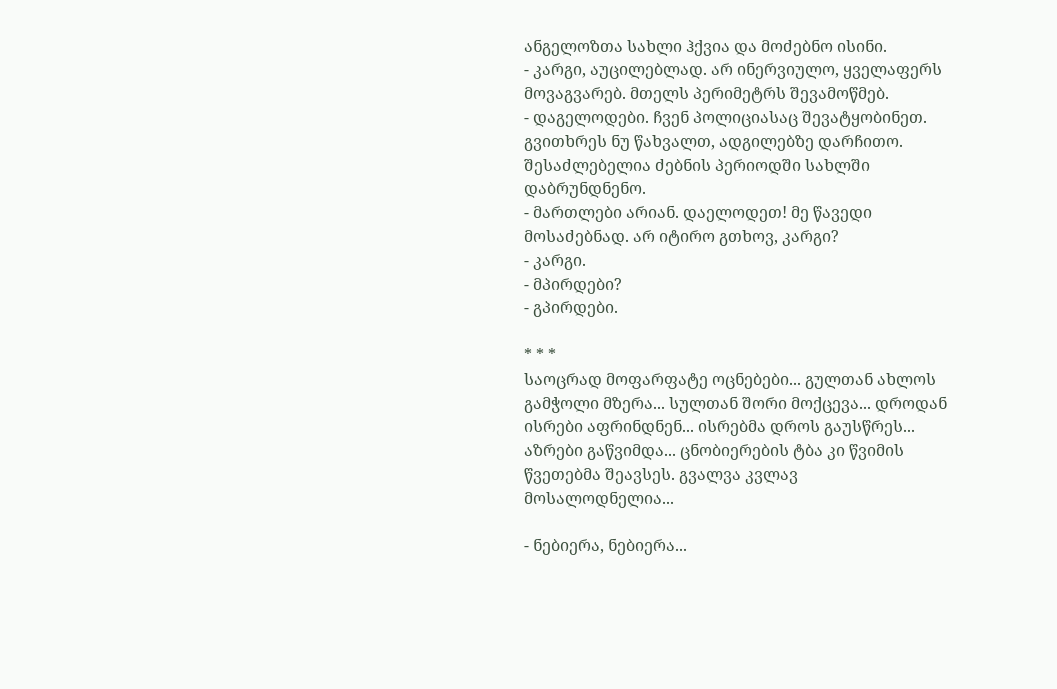ანგელოზთა სახლი ჰქვია და მოძებნო ისინი.
- კარგი, აუცილებლად. არ ინერვიულო, ყველაფერს მოვაგვარებ. მთელს პერიმეტრს შევამოწმებ.
- დაგელოდები. ჩვენ პოლიციასაც შევატყობინეთ. გვითხრეს ნუ წახვალთ, ადგილებზე დარჩითო. შესაძლებელია ძებნის პერიოდში სახლში დაბრუნდნენო.
- მართლები არიან. დაელოდეთ! მე წავედი მოსაძებნად. არ იტირო გთხოვ, კარგი?
- კარგი.
- მპირდები?
- გპირდები.

* * *
საოცრად მოფარფატე ოცნებები... გულთან ახლოს გამჭოლი მზერა... სულთან შორი მოქცევა... დროდან ისრები აფრინდნენ... ისრებმა დროს გაუსწრეს... აზრები გაწვიმდა... ცნობიერების ტბა კი წვიმის წვეთებმა შეავსეს. გვალვა კვლავ მოსალოდნელია...

- ნებიერა, ნებიერა...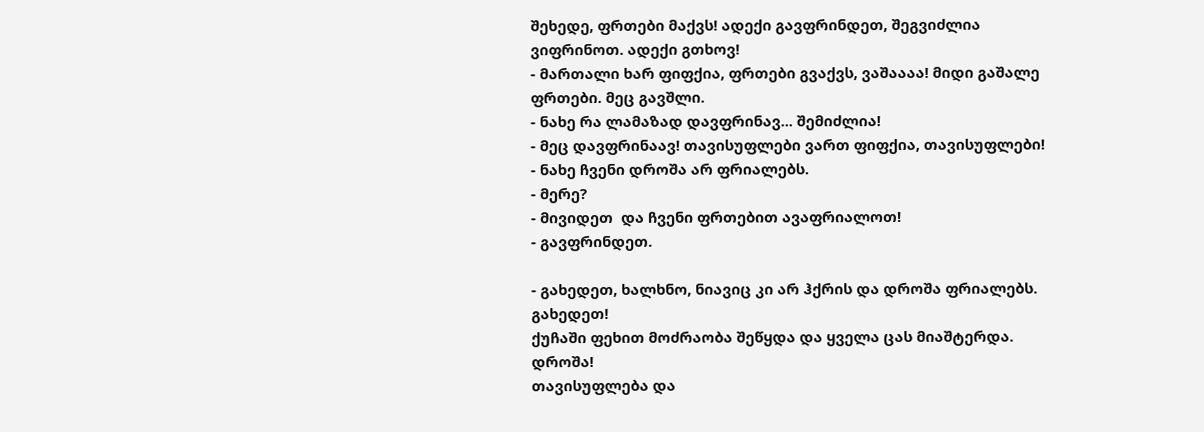შეხედე, ფრთები მაქვს! ადექი გავფრინდეთ, შეგვიძლია ვიფრინოთ. ადექი გთხოვ!
- მართალი ხარ ფიფქია, ფრთები გვაქვს, ვაშაააა! მიდი გაშალე ფრთები. მეც გავშლი.
- ნახე რა ლამაზად დავფრინავ... შემიძლია!
- მეც დავფრინაავ! თავისუფლები ვართ ფიფქია, თავისუფლები!
- ნახე ჩვენი დროშა არ ფრიალებს.
- მერე?
- მივიდეთ  და ჩვენი ფრთებით ავაფრიალოთ!
- გავფრინდეთ.

- გახედეთ, ხალხნო, ნიავიც კი არ ჰქრის და დროშა ფრიალებს. გახედეთ!
ქუჩაში ფეხით მოძრაობა შეწყდა და ყველა ცას მიაშტერდა.
დროშა!
თავისუფლება და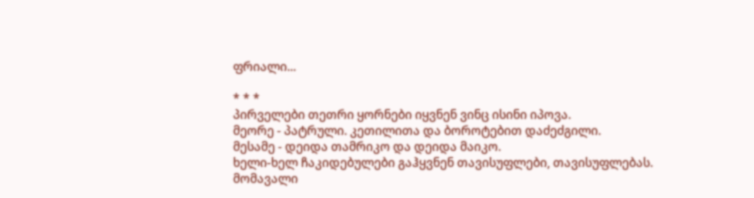ფრიალი...

* * *
პირველები თეთრი ყორნები იყვნენ ვინც ისინი იპოვა.
მეორე - პატრული. კეთილითა და ბოროტებით დაძეძგილი.
მესამე - დეიდა თამრიკო და დეიდა მაიკო.
ხელი-ხელ ჩაკიდებულები გაჰყვნენ თავისუფლები, თავისუფლებას.
მომავალი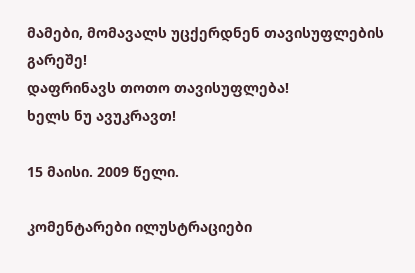მამები, მომავალს უცქერდნენ თავისუფლების გარეშე!
დაფრინავს თოთო თავისუფლება!
ხელს ნუ ავუკრავთ!

15 მაისი. 2009 წელი.

კომენტარები ილუსტრაციები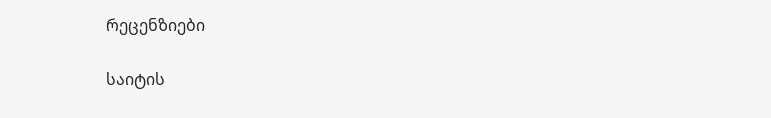რეცენზიები

საიტის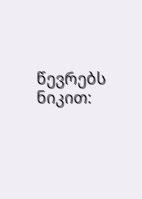წევრებს ნიკით: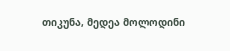თიკუნა, მედეა მოლოდინი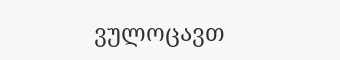ვულოცავთ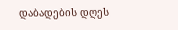დაბადების დღეს